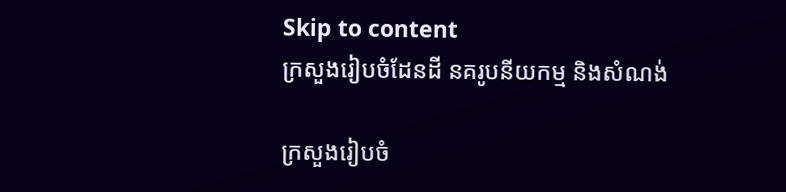Skip to content
ក្រសួងរៀបចំដែនដី នគរូបនីយកម្ម និងសំណង់

ក្រសួងរៀបចំ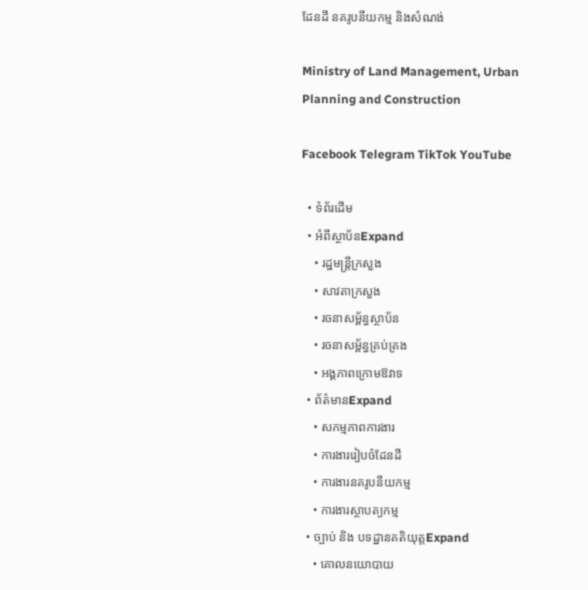ដែនដី នគរូបនីយកម្ម និងសំណង់

Ministry of Land Management, Urban Planning and Construction

Facebook Telegram TikTok YouTube

  • ទំព័រដើម
  • អំពីស្ថាប័នExpand
    • រដ្ឋមន្រ្តីក្រសួង
    • សាវតាក្រសួង
    • រចនាសម្ព័ន្ធស្ថាប័ន
    • រចនាសម្ព័ន្ធគ្រប់គ្រង
    • អង្គភាពក្រោមឱវាទ
  • ព័ត៌មានExpand
    • សកម្មភាពការងារ
    • ការងាររៀបចំដែនដី
    • ការងារនគរូបនីយកម្ម
    • ការងារស្ថាបត្យកម្ម
  • ច្បាប់ និង បទដ្ឋានគតិយុត្តExpand
    • គោលនយោបាយ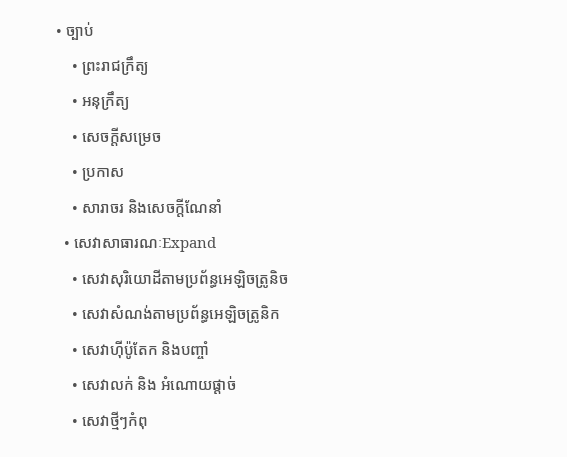• ច្បាប់
    • ព្រះរាជក្រឹត្យ
    • អនុក្រឹត្យ
    • សេចក្តីសម្រេច
    • ប្រកាស
    • សារាចរ និងសេចក្ដីណែនាំ
  • សេវាសាធារណៈExpand
    • សេវាសុរិយោដីតាមប្រព័ន្ធអេឡិចត្រូនិច
    • សេវាសំណង់តាមប្រព័ន្ធអេឡិចត្រូនិក
    • សេវាហ៊ីប៉ូតែក និងបញ្ចាំ
    • សេវាលក់ និង អំណោយផ្តាច់
    • សេវាថ្មីៗកំពុ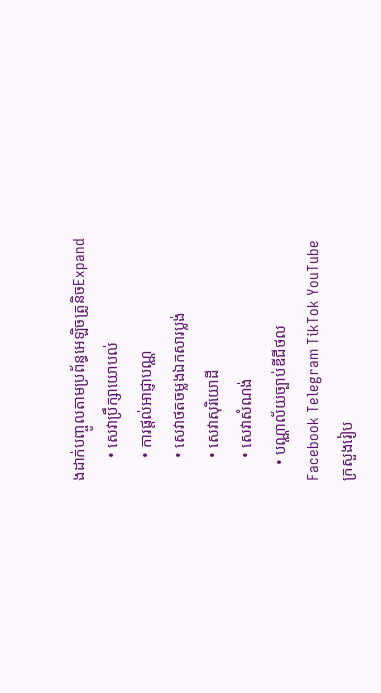ងដាក់បញ្ចូលតាមប្រព័ន្ធអេឡិចត្រូនិចExpand
      • សេវាប្រឹក្សាយោបល់
      • ការផ្តល់អាជ្ញាបណ្ណ
      • សេវាថតចម្លងឯកសារប្លង់
      • សេវាសុរិយោដី
      • សេវាសំណង់
    • បណ្ណាល័យច្បាប់ឌីជីថល
Facebook Telegram TikTok YouTube
ក្រសួងរៀប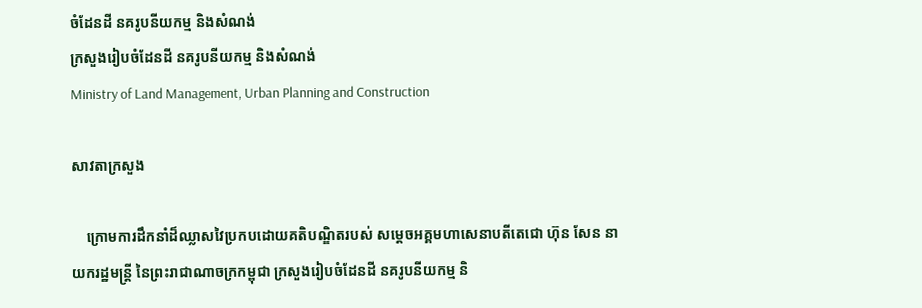ចំដែនដី នគរូបនីយកម្ម និងសំណង់
ក្រសួងរៀបចំដែនដី នគរូបនីយកម្ម និងសំណង់
Ministry of Land Management, Urban Planning and Construction

សាវតាក្រសួង

    ក្រោមការដឹកនាំដ៏ឈ្លាសវៃប្រកបដោយគតិបណ្ឌិតរបស់ សម្តេចអគ្គមហាសេនាបតីតេជោ ហ៊ុន សែន នាយករដ្ឋមន្ត្រី នៃព្រះរាជាណាចក្រកម្ពុជា ក្រសួងរៀបចំដែនដី នគរូបនីយកម្ម និ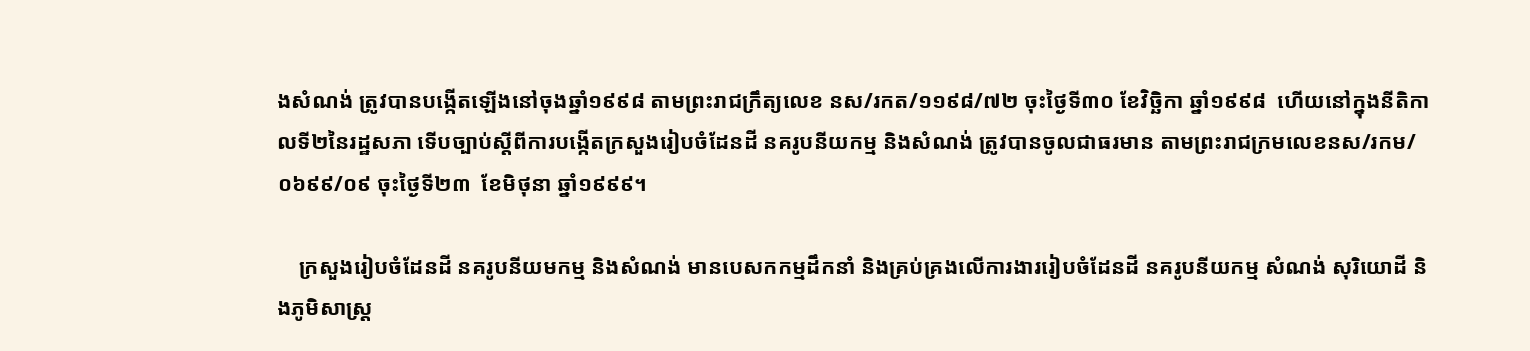ងសំណង់ ត្រូវបានបង្កើតឡើងនៅចុងឆ្នាំ១៩៩៨ តាមព្រះរាជក្រឹត្យលេខ នស/រកត/១១៩៨/៧២ ចុះថ្ងៃទី៣០ ខែវិច្ឆិកា ឆ្នាំ១៩៩៨  ហើយនៅក្នុងនីតិកាលទី២នៃរដ្ឋសភា ទើបច្បាប់ស្តីពីការបង្កើតក្រសួងរៀបចំដែនដី នគរូបនីយកម្ម និងសំណង់ ត្រូវបានចូលជាធរមាន តាមព្រះរាជក្រមលេខនស/រកម/០៦៩៩/០៩ ចុះថ្ងៃទី២៣  ខែមិថុនា ឆ្នាំ១៩៩៩។

    ក្រសួងរៀបចំដែនដី នគរូបនីយមកម្ម និងសំណង់ មានបេសកកម្មដឹកនាំ និងគ្រប់គ្រងលើការងាររៀបចំដែនដី នគរូបនីយកម្ម សំណង់ សុរិយោដី និងភូមិសាស្ត្រ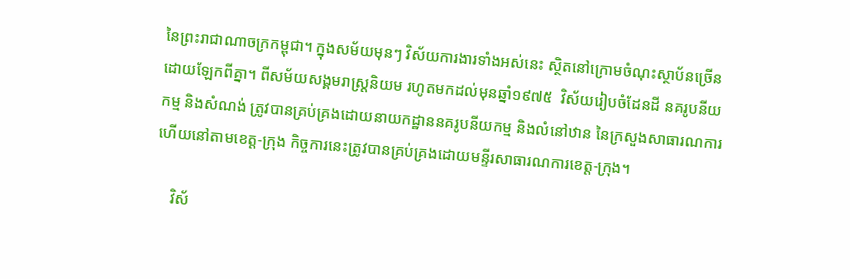នៃព្រះរាជាណាចក្រកម្ពុជា។ ក្នុងសម័យមុនៗ វិស័យការងារទាំងអស់នេះ ស្ថិតនៅក្រោមចំណុះស្ថាប័នច្រើនដោយឡែកពីគ្នា។ ពីសម័យសង្គមរាស្ត្រនិយម រហូតមកដល់មុនឆ្នាំ១៩៧៥  វិស័យរៀបចំដែនដី នគរូបនីយកម្ម និងសំណង់ ត្រូវបានគ្រប់គ្រងដោយនាយកដ្ឋាននគរូបនីយកម្ម និងលំនៅឋាន នៃក្រសួងសាធារណការ ហើយនៅតាមខេត្ត-ក្រុង កិច្ចការនេះត្រូវបានគ្រប់គ្រងដោយមន្ទីរសាធារណការខេត្ត-ក្រុង។

    វិស័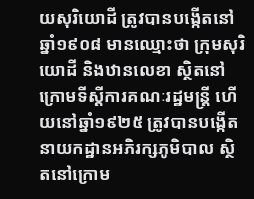យសុរិយោដី ត្រូវបានបង្កើតនៅឆ្នាំ១៩០៨ មានឈ្មោះថា ក្រុមសុរិយោដី និងឋានលេខា ស្ថិតនៅក្រោមទីស្តីការគណៈរដ្ឋមន្ត្រី ហើយនៅឆ្នាំ១៩២៥ ត្រូវបានបង្កើតនាយកដ្ឋានអភិរក្សភូមិបាល ស្ថិតនៅក្រោម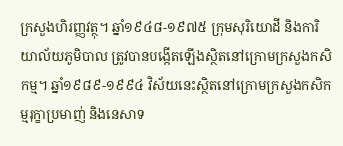ក្រសួងហិរញ្ញវត្ថុ។ ឆ្នាំ១៩៤៨-១៩៧៥ ក្រុមសុរិយោដី និងការិយាល័យភូមិបាល ត្រូវបានបង្កើតឡើងស្ថិតនៅក្រោមក្រសួងកសិកម្ម។ ឆ្នាំ១៩៨៩-១៩៩៤ វិស័យនេះស្ថិតនៅក្រោមក្រសួងកសិកម្មរុក្ខាប្រមាញ់ និងនេសាទ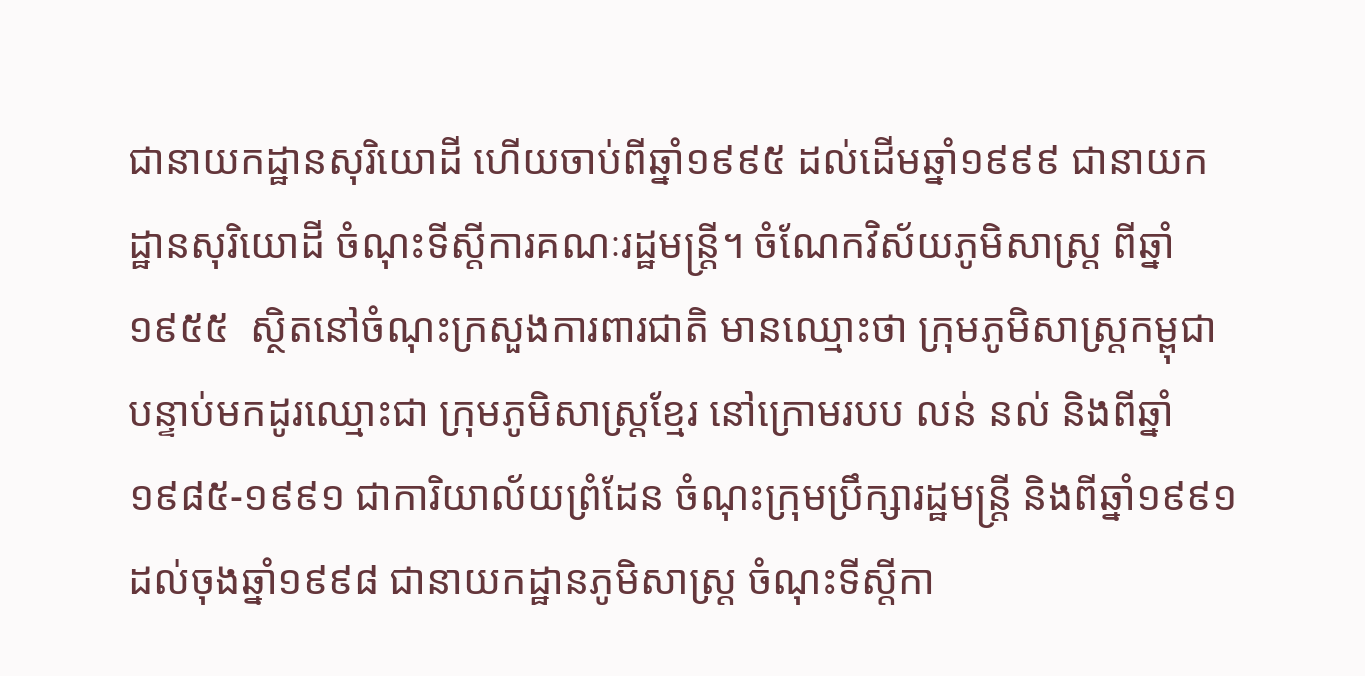ជានាយកដ្ឋានសុរិយោដី ហើយចាប់ពីឆ្នាំ១៩៩៥ ដល់ដើមឆ្នាំ១៩៩៩ ជានាយកដ្ឋានសុរិយោដី ចំណុះទីស្តីការគណៈរដ្ឋមន្ត្រី។ ចំណែកវិស័យភូមិសាស្ត្រ ពីឆ្នាំ១៩៥៥  ស្ថិតនៅចំណុះក្រសួងការពារជាតិ មានឈ្មោះថា ក្រុមភូមិសាស្ត្រកម្ពុជា បន្ទាប់មកដូរឈ្មោះជា ក្រុមភូមិសាស្ត្រខ្មែរ នៅក្រោមរបប លន់ នល់ និងពីឆ្នាំ១៩៨៥-១៩៩១ ជាការិយាល័យព្រំដែន ចំណុះក្រុមប្រឹក្សារដ្ឋមន្ត្រី និងពីឆ្នាំ១៩៩១ ដល់ចុងឆ្នាំ១៩៩៨ ជានាយកដ្ឋានភូមិសាស្ត្រ ចំណុះទីស្តីកា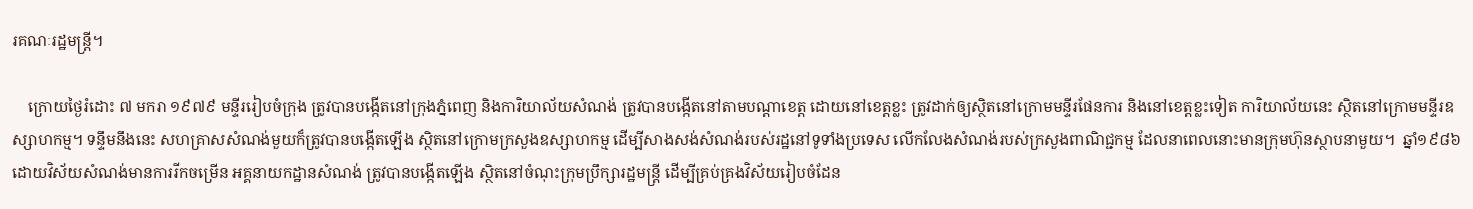រគណៈរដ្ឋមន្ត្រី។

    ក្រោយថ្ងៃរំដោះ ៧ មករា ១៩៧៩ មន្ទីររៀបចំក្រុង ត្រូវបានបង្កើតនៅក្រុងភ្នំពេញ និងការិយាល័យសំណង់ ត្រូវបានបង្កើតនៅតាមបណ្តាខេត្ត ដោយនៅខេត្តខ្លះ ត្រូវដាក់ឲ្យស្ថិតនៅក្រោមមន្ទីរផែនការ និងនៅខេត្តខ្លះទៀត ការិយាល័យនេះ ស្ថិតនៅក្រោមមន្ទីរឧស្សាហកម្ម។ ទន្ទឹមនឹងនេះ សហគ្រាសសំណង់មួយក៏ត្រូវបានបង្កើតឡើង ស្ថិតនៅក្រោមក្រសួងឧស្សាហកម្ម ដើម្បីសាងសង់សំណង់របស់រដ្ឋនៅទូទាំងប្រទេស លើកលែងសំណង់របស់ក្រសួងពាណិជ្ជកម្ម ដែលនាពេលនោះមានក្រុមហ៊ុនស្ថាបនាមួយ។  ឆ្នាំ១៩៨៦ ដោយវិស័យសំណង់មានការរីកចម្រើន អគ្គនាយកដ្ឋានសំណង់ ត្រូវបានបង្កើតឡើង ស្ថិតនៅចំណុះក្រុមប្រឹក្សារដ្ឋមន្ត្រី ដើម្បីគ្រប់គ្រងវិស័យរៀបចំដែន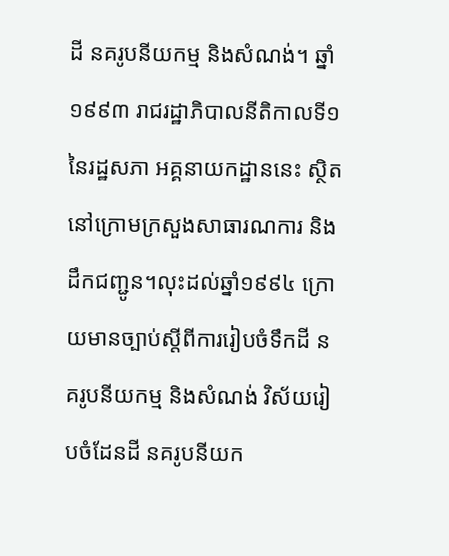ដី នគរូបនីយកម្ម និងសំណង់។ ឆ្នាំ១៩៩៣ រាជរដ្ឋាភិបាលនីតិកាលទី១ នៃរដ្ឋសភា អគ្គនាយកដ្ឋាននេះ ស្ថិតនៅក្រោមក្រសួងសាធារណការ និងដឹកជញ្ជូន។លុះដល់ឆ្នាំ១៩៩៤ ក្រោយមានច្បាប់ស្តីពីការរៀបចំទឹកដី នគរូបនីយកម្ម និងសំណង់ វិស័យរៀបចំដែនដី នគរូបនីយក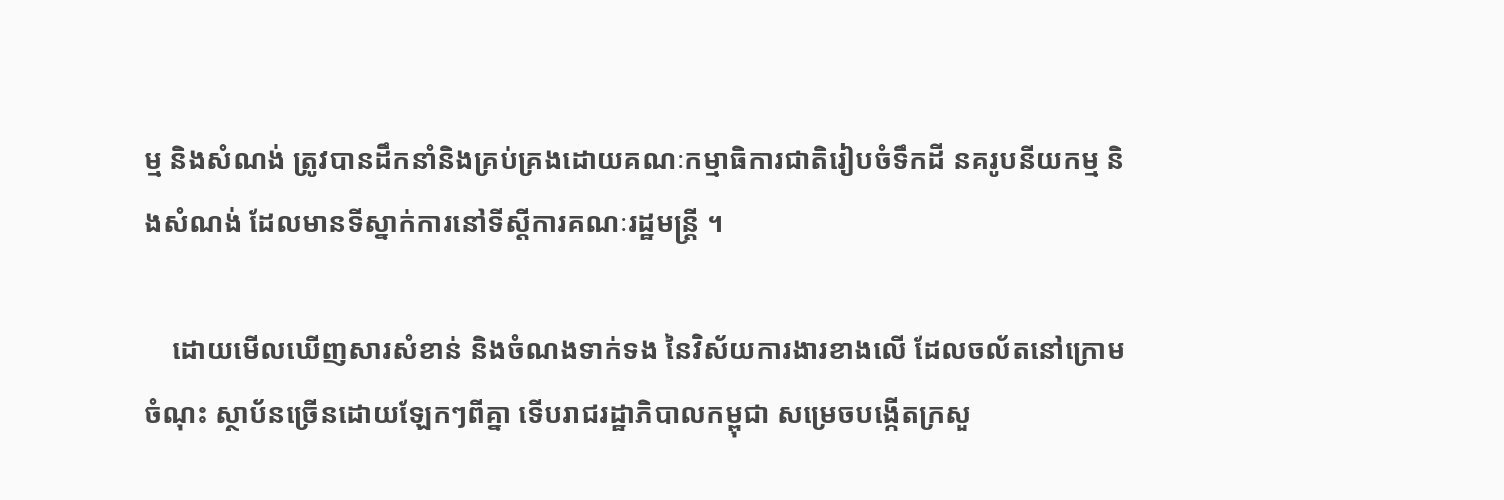ម្ម និងសំណង់ ត្រូវបានដឹកនាំនិងគ្រប់គ្រងដោយគណៈកម្មាធិការជាតិរៀបចំទឹកដី នគរូបនីយកម្ម និងសំណង់ ដែលមានទីស្នាក់ការនៅទីស្តីការគណៈរដ្ឋមន្ត្រី ។

    ដោយមើលឃើញសារសំខាន់ និងចំណងទាក់ទង នៃវិស័យការងារខាងលើ ដែលចល័តនៅក្រោមចំណុះ ស្ថាប័នច្រើនដោយឡែកៗពីគ្នា ទើបរាជរដ្ឋាភិបាលកម្ពុជា សម្រេចបង្កើតក្រសួ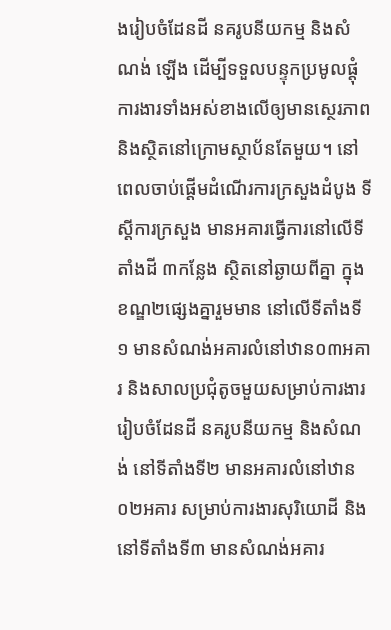ងរៀបចំដែនដី នគរូបនីយកម្ម និងសំណង់ ឡើង ដើម្បីទទួលបន្ទុកប្រមូលផ្តុំការងារទាំងអស់ខាងលើឲ្យមានស្ថេរភាព និងស្ថិតនៅក្រោមស្ថាប័នតែមួយ។ នៅពេលចាប់ផ្តើមដំណើរការក្រសួងដំបូង ទីស្តីការក្រសួង មានអគារធ្វើការនៅលើទីតាំងដី ៣កន្លែង ស្ថិតនៅឆ្ងាយពីគ្នា ក្នុងខណ្ឌ២ផ្សេងគ្នារួមមាន នៅលើទីតាំងទី១ មានសំណង់អគារលំនៅឋាន០៣អគារ និងសាលប្រជុំតូចមួយសម្រាប់ការងាររៀបចំដែនដី នគរូបនីយកម្ម និងសំណង់ នៅទីតាំងទី២ មានអគារលំនៅឋាន០២អគារ សម្រាប់ការងារសុរិយោដី និងនៅទីតាំងទី៣ មានសំណង់អគារ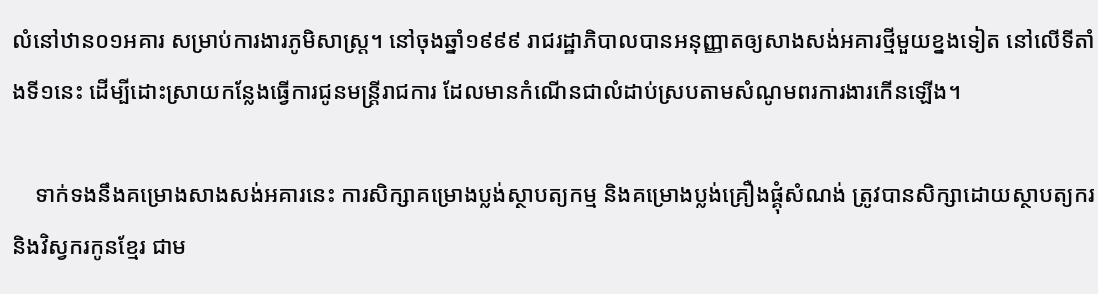លំនៅឋាន០១អគារ សម្រាប់ការងារភូមិសាស្ត្រ។ នៅចុងឆ្នាំ១៩៩៩ រាជរដ្ឋាភិបាលបានអនុញ្ញាតឲ្យសាងសង់អគារថ្មីមួយខ្នងទៀត នៅលើទីតាំងទី១នេះ ដើម្បីដោះស្រាយកន្លែងធ្វើការជូនមន្ត្រីរាជការ ដែលមានកំណើនជាលំដាប់ស្របតាមសំណូមពរការងារកើនឡើង។

    ទាក់ទងនឹងគម្រោងសាងសង់អគារនេះ ការសិក្សាគម្រោងប្លង់ស្ថាបត្យកម្ម និងគម្រោងប្លង់គ្រឿងផ្គុំសំណង់ ត្រូវបានសិក្សាដោយស្ថាបត្យករ និងវិស្វករកូនខ្មែរ ជាម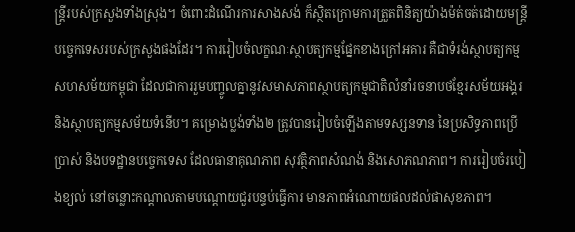ន្ត្រីរបស់ក្រសួងទាំងស្រុង។ ចំពោះដំណើរការសាងសង់ ក៏ស្ថិតក្រោមការត្រួតពិនិត្យយ៉ាងម៉ត់ចត់ដោយមន្រ្តីបច្ចេកទេសរបស់ក្រសួងផងដែរ។ ការរៀបចំលក្ខណៈស្ថាបត្យកម្មផ្នែកខាងក្រៅអគារ គឺជាទំរង់ស្ថាបត្យកម្មសហសម័យកម្ពុជា ដែលជាការរួមបញ្ចូលគ្នានូវសមាសភាពស្ថាបត្យកម្មជាតិលំនាំរចនាបថខ្មែរសម័យអង្គរ និងស្ថាបត្យកម្មសម័យទំនើប។ គម្រោងប្លង់ទាំង២ ត្រូវបានរៀបចំឡើងតាមទស្សនទាន នៃប្រសិទ្ធភាពប្រើប្រាស់ និងបទដ្ឋានបច្ចេកទេស ដែលធានាគុណភាព សុវត្ថិភាពសំណង់ និងសោភណភាព។ ការរៀបចំរបៀងខ្យល់ នៅចន្លោះកណ្តាលតាមបណ្តោយជួរបន្ទប់ធ្វើការ មានភាពអំណោយផលដល់ផាសុខភាព។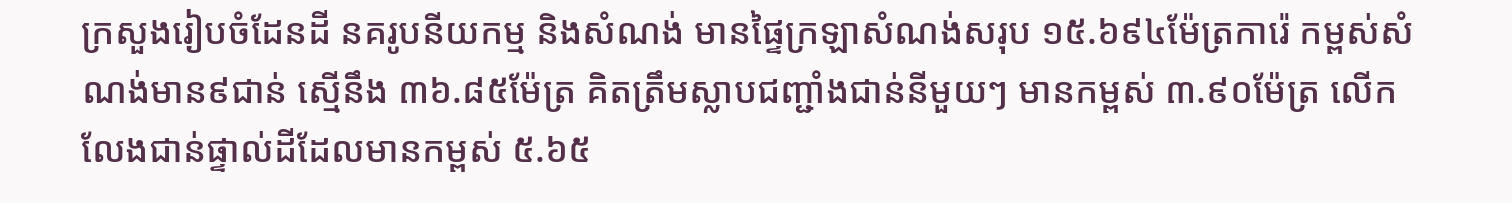ក្រសួងរៀបចំដែនដី នគរូបនីយកម្ម និងសំណង់ មានផ្ទៃក្រឡាសំណង់សរុប ១៥.៦៩៤ម៉ែត្រការ៉េ កម្ពស់សំណង់មាន៩ជាន់ ស្មើនឹង ៣៦.៨៥ម៉ែត្រ គិតត្រឹមស្លាបជញ្ជាំងជាន់នីមួយៗ មានកម្ពស់ ៣.៩០ម៉ែត្រ លើកលែងជាន់ផ្ទាល់ដីដែលមានកម្ពស់ ៥.៦៥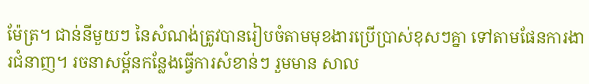ម៉ែត្រ។ ជាន់នីមួយៗ នៃសំណង់ត្រូវបានរៀបចំតាមមុខងារប្រើប្រាស់ខុសៗគ្នា ទៅតាមផែនការងារជំនាញ។ រចនាសម្ព័នកន្លែងធ្វើការសំខាន់ៗ រួមមាន សាល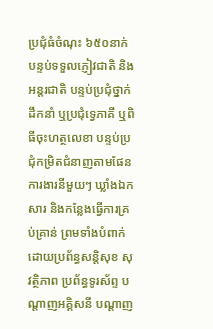ប្រជុំធំចំណុះ ៦៥០នាក់ បន្ទប់ទទួលភ្ញៀវជាតិ និងអន្តរជាតិ បន្ទប់ប្រជុំថ្នាក់ដឹកនាំ ឬប្រជុំទ្វេភាគី ឬពិធីចុះហត្ថលេខា បន្ទប់ប្រជុំកម្រិតជំនាញតាមផែនការងារនីមួយៗ ឃ្លាំងឯកសារ និងកន្លែងធ្វើការគ្រប់គ្រាន់ ព្រមទាំងបំពាក់ដោយប្រព័ន្ធសន្តិសុខ សុវត្ថិភាព ប្រព័ន្ធទូរស័ព្ទ បណ្តាញអគ្គិសនី បណ្តាញ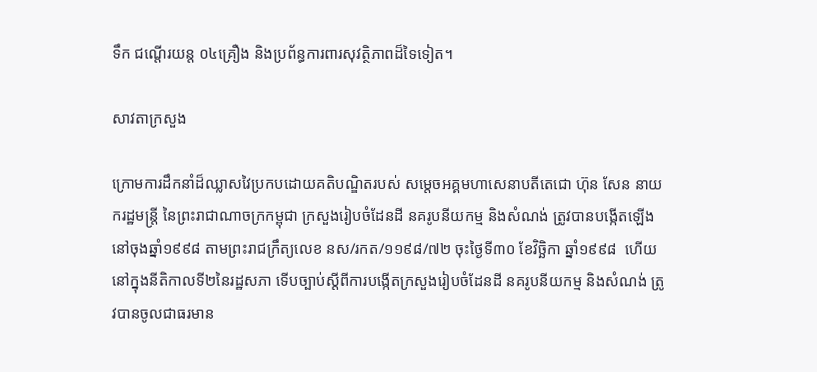ទឹក ជណ្តើរយន្ត ០៤គ្រឿង និងប្រព័ន្ធការពារសុវត្ថិភាពដ៏ទៃទៀត។

សាវតាក្រសួង

ក្រោមការដឹកនាំដ៏ឈ្លាសវៃប្រកបដោយគតិបណ្ឌិតរបស់ សម្តេចអគ្គមហាសេនាបតីតេជោ ហ៊ុន សែន នាយករដ្ឋមន្ត្រី នៃព្រះរាជាណាចក្រកម្ពុជា ក្រសួងរៀបចំដែនដី នគរូបនីយកម្ម និងសំណង់ ត្រូវបានបង្កើតឡើងនៅចុងឆ្នាំ១៩៩៨ តាមព្រះរាជក្រឹត្យលេខ នស/រកត/១១៩៨/៧២ ចុះថ្ងៃទី៣០ ខែវិច្ឆិកា ឆ្នាំ១៩៩៨  ហើយនៅក្នុងនីតិកាលទី២នៃរដ្ឋសភា ទើបច្បាប់ស្តីពីការបង្កើតក្រសួងរៀបចំដែនដី នគរូបនីយកម្ម និងសំណង់ ត្រូវបានចូលជាធរមាន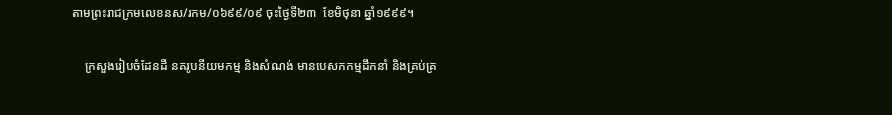តាមព្រះរាជក្រមលេខនស/រកម/០៦៩៩/០៩ ចុះថ្ងៃទី២៣  ខែមិថុនា ឆ្នាំ១៩៩៩។

    ក្រសួងរៀបចំដែនដី នគរូបនីយមកម្ម និងសំណង់ មានបេសកកម្មដឹកនាំ និងគ្រប់គ្រ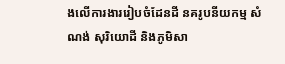ងលើការងាររៀបចំដែនដី នគរូបនីយកម្ម សំណង់ សុរិយោដី និងភូមិសា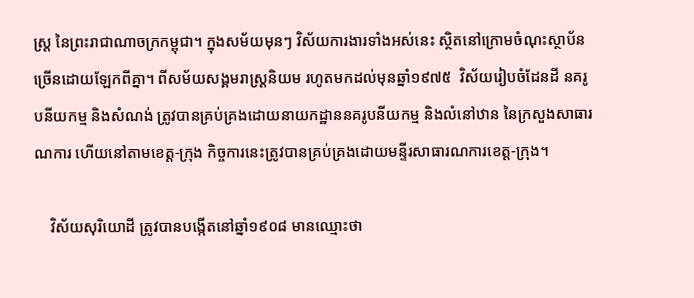ស្ត្រ នៃព្រះរាជាណាចក្រកម្ពុជា។ ក្នុងសម័យមុនៗ វិស័យការងារទាំងអស់នេះ ស្ថិតនៅក្រោមចំណុះស្ថាប័នច្រើនដោយឡែកពីគ្នា។ ពីសម័យសង្គមរាស្ត្រនិយម រហូតមកដល់មុនឆ្នាំ១៩៧៥  វិស័យរៀបចំដែនដី នគរូបនីយកម្ម និងសំណង់ ត្រូវបានគ្រប់គ្រងដោយនាយកដ្ឋាននគរូបនីយកម្ម និងលំនៅឋាន នៃក្រសួងសាធារណការ ហើយនៅតាមខេត្ត-ក្រុង កិច្ចការនេះត្រូវបានគ្រប់គ្រងដោយមន្ទីរសាធារណការខេត្ត-ក្រុង។

    វិស័យសុរិយោដី ត្រូវបានបង្កើតនៅឆ្នាំ១៩០៨ មានឈ្មោះថា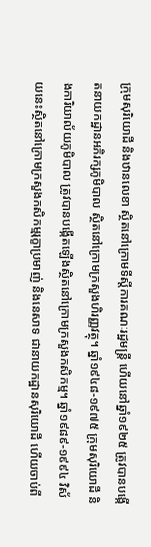ក្រុមសុរិយោដី និងឋានលេខា ស្ថិតនៅក្រោមទីស្តីការគណៈរដ្ឋមន្ត្រី ហើយនៅឆ្នាំ១៩២៥ ត្រូវបានបង្កើតនាយកដ្ឋានអភិរក្សភូមិបាល ស្ថិតនៅក្រោមក្រសួងហិរញ្ញវត្ថុ។ ឆ្នាំ១៩៤៨-១៩៧៥ ក្រុមសុរិយោដី និងការិយាល័យភូមិបាល ត្រូវបានបង្កើតឡើងស្ថិតនៅក្រោមក្រសួងកសិកម្ម។ ឆ្នាំ១៩៨៩-១៩៩៤ វិស័យនេះស្ថិតនៅក្រោមក្រសួងកសិកម្មរុក្ខាប្រមាញ់ និងនេសាទ ជានាយកដ្ឋានសុរិយោដី ហើយចាប់ពី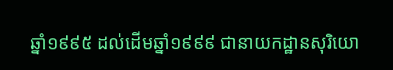ឆ្នាំ១៩៩៥ ដល់ដើមឆ្នាំ១៩៩៩ ជានាយកដ្ឋានសុរិយោ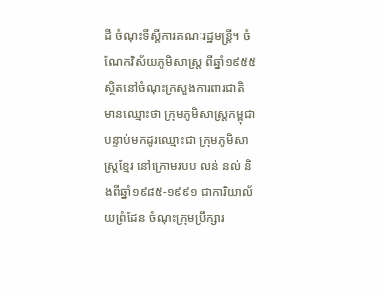ដី ចំណុះទីស្តីការគណៈរដ្ឋមន្ត្រី។ ចំណែកវិស័យភូមិសាស្ត្រ ពីឆ្នាំ១៩៥៥  ស្ថិតនៅចំណុះក្រសួងការពារជាតិ មានឈ្មោះថា ក្រុមភូមិសាស្ត្រកម្ពុជា បន្ទាប់មកដូរឈ្មោះជា ក្រុមភូមិសាស្ត្រខ្មែរ នៅក្រោមរបប លន់ នល់ និងពីឆ្នាំ១៩៨៥-១៩៩១ ជាការិយាល័យព្រំដែន ចំណុះក្រុមប្រឹក្សារ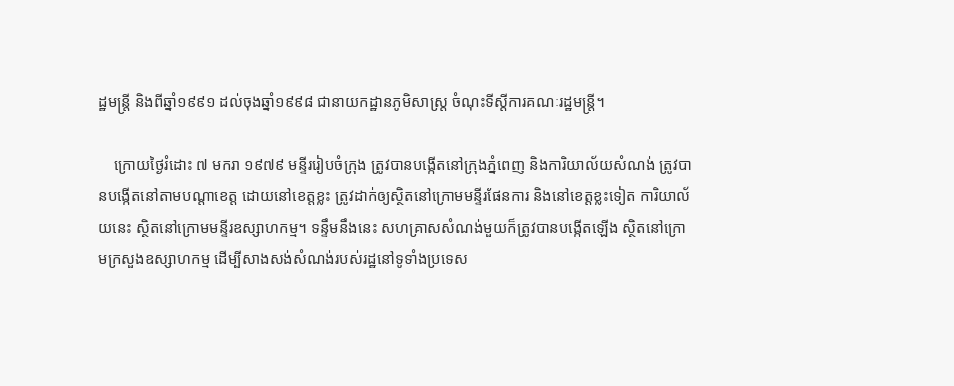ដ្ឋមន្ត្រី និងពីឆ្នាំ១៩៩១ ដល់ចុងឆ្នាំ១៩៩៨ ជានាយកដ្ឋានភូមិសាស្ត្រ ចំណុះទីស្តីការគណៈរដ្ឋមន្ត្រី។

    ក្រោយថ្ងៃរំដោះ ៧ មករា ១៩៧៩ មន្ទីររៀបចំក្រុង ត្រូវបានបង្កើតនៅក្រុងភ្នំពេញ និងការិយាល័យសំណង់ ត្រូវបានបង្កើតនៅតាមបណ្តាខេត្ត ដោយនៅខេត្តខ្លះ ត្រូវដាក់ឲ្យស្ថិតនៅក្រោមមន្ទីរផែនការ និងនៅខេត្តខ្លះទៀត ការិយាល័យនេះ ស្ថិតនៅក្រោមមន្ទីរឧស្សាហកម្ម។ ទន្ទឹមនឹងនេះ សហគ្រាសសំណង់មួយក៏ត្រូវបានបង្កើតឡើង ស្ថិតនៅក្រោមក្រសួងឧស្សាហកម្ម ដើម្បីសាងសង់សំណង់របស់រដ្ឋនៅទូទាំងប្រទេស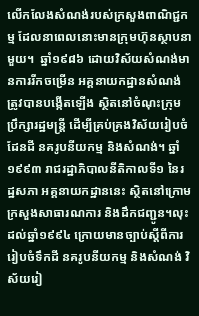លើកលែងសំណង់របស់ក្រសួងពាណិជ្ជកម្ម ដែលនាពេលនោះមានក្រុមហ៊ុនស្ថាបនាមួយ។  ឆ្នាំ១៩៨៦ ដោយវិស័យសំណង់មានការរីកចម្រើន អគ្គនាយកដ្ឋានសំណង់ ត្រូវបានបង្កើតឡើង ស្ថិតនៅចំណុះក្រុមប្រឹក្សារដ្ឋមន្ត្រី ដើម្បីគ្រប់គ្រងវិស័យរៀបចំដែនដី នគរូបនីយកម្ម និងសំណង់។ ឆ្នាំ១៩៩៣ រាជរដ្ឋាភិបាលនីតិកាលទី១ នៃរដ្ឋសភា អគ្គនាយកដ្ឋាននេះ ស្ថិតនៅក្រោមក្រសួងសាធារណការ និងដឹកជញ្ជូន។លុះដល់ឆ្នាំ១៩៩៤ ក្រោយមានច្បាប់ស្តីពីការរៀបចំទឹកដី នគរូបនីយកម្ម និងសំណង់ វិស័យរៀ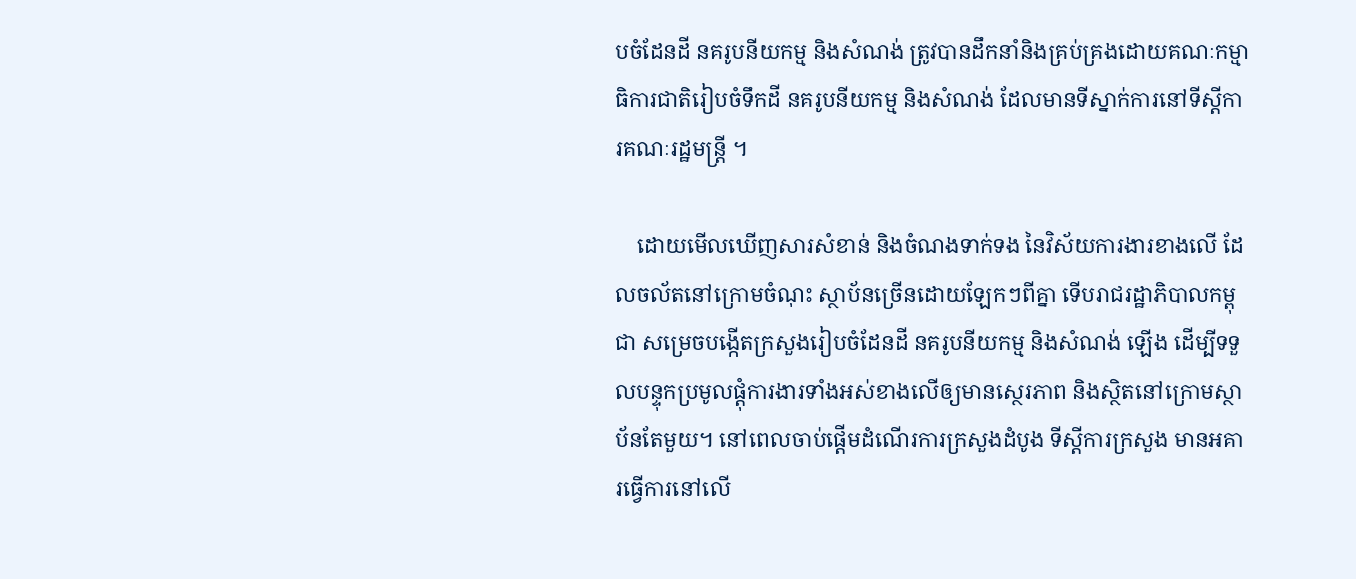បចំដែនដី នគរូបនីយកម្ម និងសំណង់ ត្រូវបានដឹកនាំនិងគ្រប់គ្រងដោយគណៈកម្មាធិការជាតិរៀបចំទឹកដី នគរូបនីយកម្ម និងសំណង់ ដែលមានទីស្នាក់ការនៅទីស្តីការគណៈរដ្ឋមន្ត្រី ។

    ដោយមើលឃើញសារសំខាន់ និងចំណងទាក់ទង នៃវិស័យការងារខាងលើ ដែលចល័តនៅក្រោមចំណុះ ស្ថាប័នច្រើនដោយឡែកៗពីគ្នា ទើបរាជរដ្ឋាភិបាលកម្ពុជា សម្រេចបង្កើតក្រសួងរៀបចំដែនដី នគរូបនីយកម្ម និងសំណង់ ឡើង ដើម្បីទទួលបន្ទុកប្រមូលផ្តុំការងារទាំងអស់ខាងលើឲ្យមានស្ថេរភាព និងស្ថិតនៅក្រោមស្ថាប័នតែមួយ។ នៅពេលចាប់ផ្តើមដំណើរការក្រសួងដំបូង ទីស្តីការក្រសួង មានអគារធ្វើការនៅលើ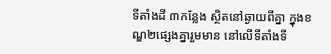ទីតាំងដី ៣កន្លែង ស្ថិតនៅឆ្ងាយពីគ្នា ក្នុងខណ្ឌ២ផ្សេងគ្នារួមមាន នៅលើទីតាំងទី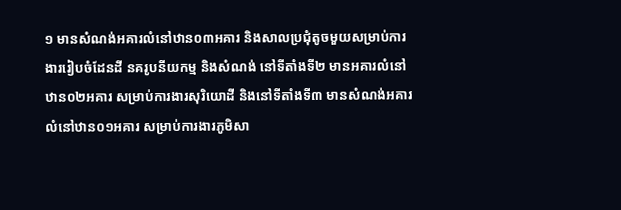១ មានសំណង់អគារលំនៅឋាន០៣អគារ និងសាលប្រជុំតូចមួយសម្រាប់ការងាររៀបចំដែនដី នគរូបនីយកម្ម និងសំណង់ នៅទីតាំងទី២ មានអគារលំនៅឋាន០២អគារ សម្រាប់ការងារសុរិយោដី និងនៅទីតាំងទី៣ មានសំណង់អគារលំនៅឋាន០១អគារ សម្រាប់ការងារភូមិសា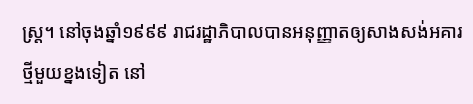ស្ត្រ។ នៅចុងឆ្នាំ១៩៩៩ រាជរដ្ឋាភិបាលបានអនុញ្ញាតឲ្យសាងសង់អគារថ្មីមួយខ្នងទៀត នៅ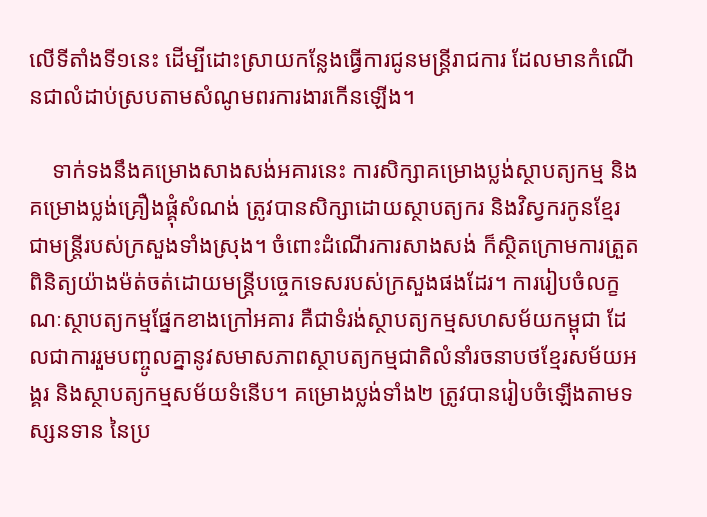លើទីតាំងទី១នេះ ដើម្បីដោះស្រាយកន្លែងធ្វើការជូនមន្ត្រីរាជការ ដែលមានកំណើនជាលំដាប់ស្របតាមសំណូមពរការងារកើនឡើង។

    ទាក់ទងនឹងគម្រោងសាងសង់អគារនេះ ការសិក្សាគម្រោងប្លង់ស្ថាបត្យកម្ម និងគម្រោងប្លង់គ្រឿងផ្គុំសំណង់ ត្រូវបានសិក្សាដោយស្ថាបត្យករ និងវិស្វករកូនខ្មែរ ជាមន្ត្រីរបស់ក្រសួងទាំងស្រុង។ ចំពោះដំណើរការសាងសង់ ក៏ស្ថិតក្រោមការត្រួតពិនិត្យយ៉ាងម៉ត់ចត់ដោយមន្រ្តីបច្ចេកទេសរបស់ក្រសួងផងដែរ។ ការរៀបចំលក្ខណៈស្ថាបត្យកម្មផ្នែកខាងក្រៅអគារ គឺជាទំរង់ស្ថាបត្យកម្មសហសម័យកម្ពុជា ដែលជាការរួមបញ្ចូលគ្នានូវសមាសភាពស្ថាបត្យកម្មជាតិលំនាំរចនាបថខ្មែរសម័យអង្គរ និងស្ថាបត្យកម្មសម័យទំនើប។ គម្រោងប្លង់ទាំង២ ត្រូវបានរៀបចំឡើងតាមទស្សនទាន នៃប្រ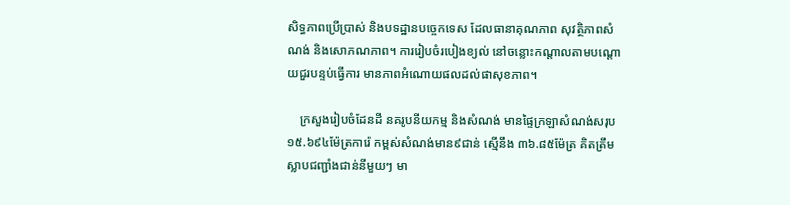សិទ្ធភាពប្រើប្រាស់ និងបទដ្ឋានបច្ចេកទេស ដែលធានាគុណភាព សុវត្ថិភាពសំណង់ និងសោភណភាព។ ការរៀបចំរបៀងខ្យល់ នៅចន្លោះកណ្តាលតាមបណ្តោយជួរបន្ទប់ធ្វើការ មានភាពអំណោយផលដល់ផាសុខភាព។

    ក្រសួងរៀបចំដែនដី នគរូបនីយកម្ម និងសំណង់ មានផ្ទៃក្រឡាសំណង់សរុប ១៥.៦៩៤ម៉ែត្រការ៉េ កម្ពស់សំណង់មាន៩ជាន់ ស្មើនឹង ៣៦.៨៥ម៉ែត្រ គិតត្រឹមស្លាបជញ្ជាំងជាន់នីមួយៗ មា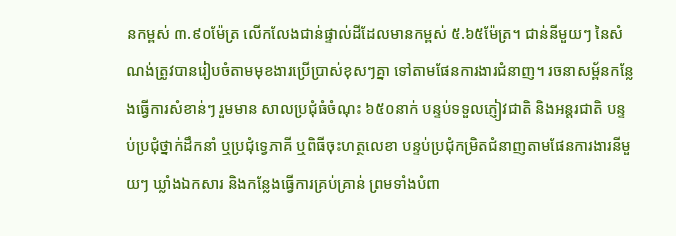នកម្ពស់ ៣.៩០ម៉ែត្រ លើកលែងជាន់ផ្ទាល់ដីដែលមានកម្ពស់ ៥.៦៥ម៉ែត្រ។ ជាន់នីមួយៗ នៃសំណង់ត្រូវបានរៀបចំតាមមុខងារប្រើប្រាស់ខុសៗគ្នា ទៅតាមផែនការងារជំនាញ។ រចនាសម្ព័នកន្លែងធ្វើការសំខាន់ៗ រួមមាន សាលប្រជុំធំចំណុះ ៦៥០នាក់ បន្ទប់ទទួលភ្ញៀវជាតិ និងអន្តរជាតិ បន្ទប់ប្រជុំថ្នាក់ដឹកនាំ ឬប្រជុំទ្វេភាគី ឬពិធីចុះហត្ថលេខា បន្ទប់ប្រជុំកម្រិតជំនាញតាមផែនការងារនីមួយៗ ឃ្លាំងឯកសារ និងកន្លែងធ្វើការគ្រប់គ្រាន់ ព្រមទាំងបំពា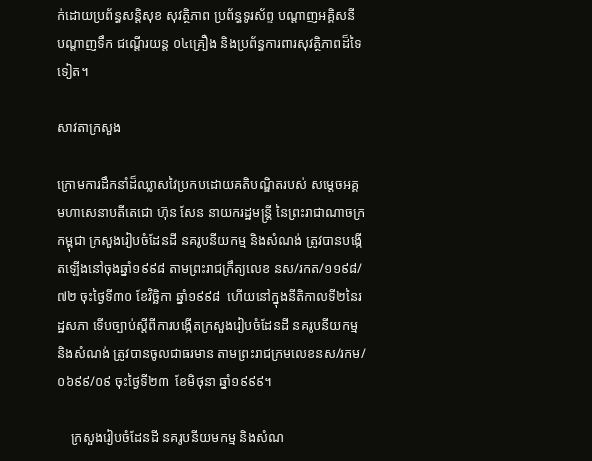ក់ដោយប្រព័ន្ធសន្តិសុខ សុវត្ថិភាព ប្រព័ន្ធទូរស័ព្ទ បណ្តាញអគ្គិសនី បណ្តាញទឹក ជណ្តើរយន្ត ០៤គ្រឿង និងប្រព័ន្ធការពារសុវត្ថិភាពដ៏ទៃទៀត។

សាវតាក្រសួង

ក្រោមការដឹកនាំដ៏ឈ្លាសវៃប្រកបដោយគតិបណ្ឌិតរបស់ សម្តេចអគ្គមហាសេនាបតីតេជោ ហ៊ុន សែន នាយករដ្ឋមន្ត្រី នៃព្រះរាជាណាចក្រកម្ពុជា ក្រសួងរៀបចំដែនដី នគរូបនីយកម្ម និងសំណង់ ត្រូវបានបង្កើតឡើងនៅចុងឆ្នាំ១៩៩៨ តាមព្រះរាជក្រឹត្យលេខ នស/រកត/១១៩៨/៧២ ចុះថ្ងៃទី៣០ ខែវិច្ឆិកា ឆ្នាំ១៩៩៨  ហើយនៅក្នុងនីតិកាលទី២នៃរដ្ឋសភា ទើបច្បាប់ស្តីពីការបង្កើតក្រសួងរៀបចំដែនដី នគរូបនីយកម្ម និងសំណង់ ត្រូវបានចូលជាធរមាន តាមព្រះរាជក្រមលេខនស/រកម/០៦៩៩/០៩ ចុះថ្ងៃទី២៣  ខែមិថុនា ឆ្នាំ១៩៩៩។

    ក្រសួងរៀបចំដែនដី នគរូបនីយមកម្ម និងសំណ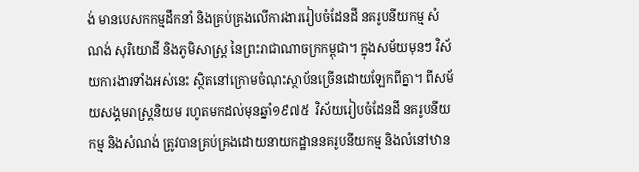ង់ មានបេសកកម្មដឹកនាំ និងគ្រប់គ្រងលើការងាររៀបចំដែនដី នគរូបនីយកម្ម សំណង់ សុរិយោដី និងភូមិសាស្ត្រ នៃព្រះរាជាណាចក្រកម្ពុជា។ ក្នុងសម័យមុនៗ វិស័យការងារទាំងអស់នេះ ស្ថិតនៅក្រោមចំណុះស្ថាប័នច្រើនដោយឡែកពីគ្នា។ ពីសម័យសង្គមរាស្ត្រនិយម រហូតមកដល់មុនឆ្នាំ១៩៧៥  វិស័យរៀបចំដែនដី នគរូបនីយកម្ម និងសំណង់ ត្រូវបានគ្រប់គ្រងដោយនាយកដ្ឋាននគរូបនីយកម្ម និងលំនៅឋាន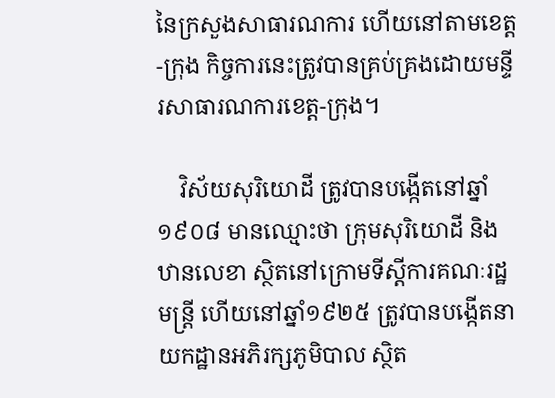នៃក្រសួងសាធារណការ ហើយនៅតាមខេត្ត-ក្រុង កិច្ចការនេះត្រូវបានគ្រប់គ្រងដោយមន្ទីរសាធារណការខេត្ត-ក្រុង។

    វិស័យសុរិយោដី ត្រូវបានបង្កើតនៅឆ្នាំ១៩០៨ មានឈ្មោះថា ក្រុមសុរិយោដី និងឋានលេខា ស្ថិតនៅក្រោមទីស្តីការគណៈរដ្ឋមន្ត្រី ហើយនៅឆ្នាំ១៩២៥ ត្រូវបានបង្កើតនាយកដ្ឋានអភិរក្សភូមិបាល ស្ថិត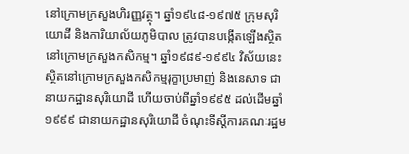នៅក្រោមក្រសួងហិរញ្ញវត្ថុ។ ឆ្នាំ១៩៤៨-១៩៧៥ ក្រុមសុរិយោដី និងការិយាល័យភូមិបាល ត្រូវបានបង្កើតឡើងស្ថិតនៅក្រោមក្រសួងកសិកម្ម។ ឆ្នាំ១៩៨៩-១៩៩៤ វិស័យនេះស្ថិតនៅក្រោមក្រសួងកសិកម្មរុក្ខាប្រមាញ់ និងនេសាទ ជានាយកដ្ឋានសុរិយោដី ហើយចាប់ពីឆ្នាំ១៩៩៥ ដល់ដើមឆ្នាំ១៩៩៩ ជានាយកដ្ឋានសុរិយោដី ចំណុះទីស្តីការគណៈរដ្ឋម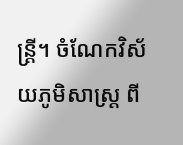ន្ត្រី។ ចំណែកវិស័យភូមិសាស្ត្រ ពី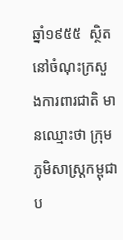ឆ្នាំ១៩៥៥  ស្ថិតនៅចំណុះក្រសួងការពារជាតិ មានឈ្មោះថា ក្រុមភូមិសាស្ត្រកម្ពុជា ប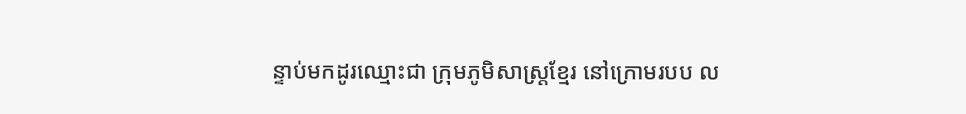ន្ទាប់មកដូរឈ្មោះជា ក្រុមភូមិសាស្ត្រខ្មែរ នៅក្រោមរបប ល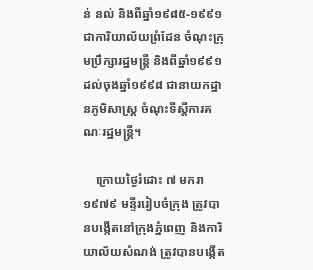ន់ នល់ និងពីឆ្នាំ១៩៨៥-១៩៩១ ជាការិយាល័យព្រំដែន ចំណុះក្រុមប្រឹក្សារដ្ឋមន្ត្រី និងពីឆ្នាំ១៩៩១ ដល់ចុងឆ្នាំ១៩៩៨ ជានាយកដ្ឋានភូមិសាស្ត្រ ចំណុះទីស្តីការគណៈរដ្ឋមន្ត្រី។

    ក្រោយថ្ងៃរំដោះ ៧ មករា ១៩៧៩ មន្ទីររៀបចំក្រុង ត្រូវបានបង្កើតនៅក្រុងភ្នំពេញ និងការិយាល័យសំណង់ ត្រូវបានបង្កើត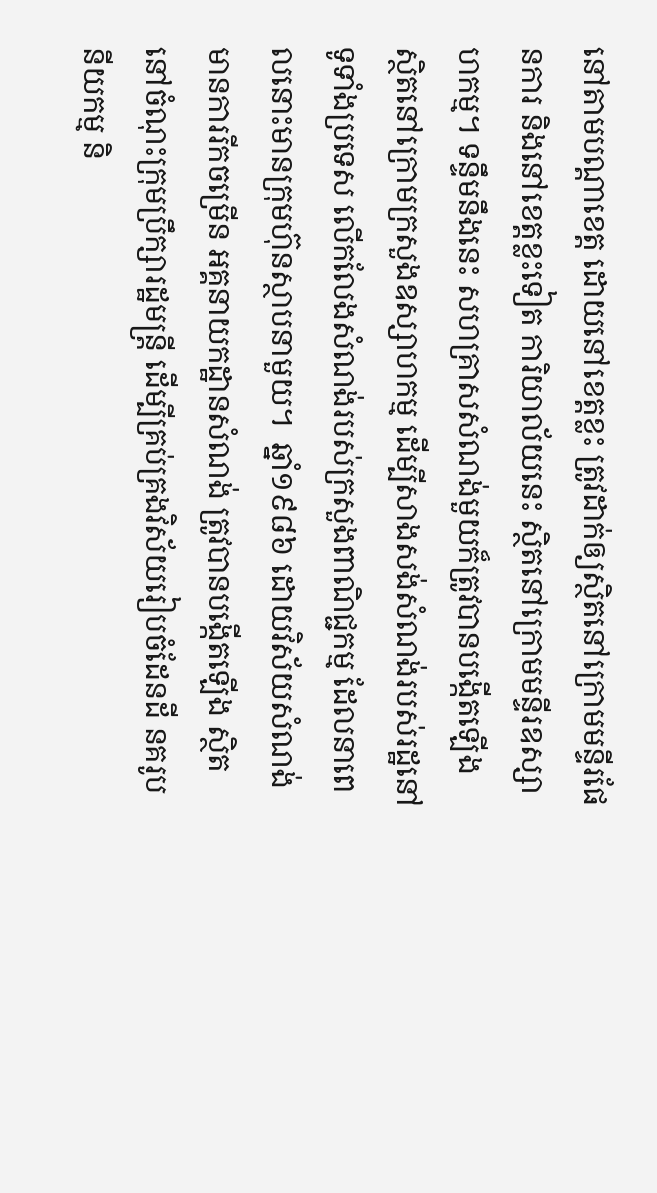នៅតាមបណ្តាខេត្ត ដោយនៅខេត្តខ្លះ ត្រូវដាក់ឲ្យស្ថិតនៅក្រោមមន្ទីរផែនការ និងនៅខេត្តខ្លះទៀត ការិយាល័យនេះ ស្ថិតនៅក្រោមមន្ទីរឧស្សាហកម្ម។ ទន្ទឹមនឹងនេះ សហគ្រាសសំណង់មួយក៏ត្រូវបានបង្កើតឡើង ស្ថិតនៅក្រោមក្រសួងឧស្សាហកម្ម ដើម្បីសាងសង់សំណង់របស់រដ្ឋនៅទូទាំងប្រទេស លើកលែងសំណង់របស់ក្រសួងពាណិជ្ជកម្ម ដែលនាពេលនោះមានក្រុមហ៊ុនស្ថាបនាមួយ។  ឆ្នាំ១៩៨៦ ដោយវិស័យសំណង់មានការរីកចម្រើន អគ្គនាយកដ្ឋានសំណង់ ត្រូវបានបង្កើតឡើង ស្ថិតនៅចំណុះក្រុមប្រឹក្សារដ្ឋមន្ត្រី ដើម្បីគ្រប់គ្រងវិស័យរៀបចំដែនដី នគរូបនីយកម្ម និ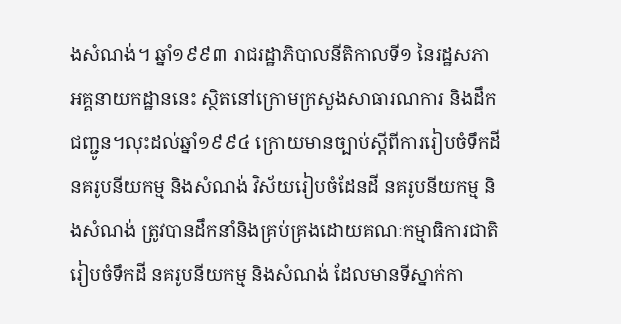ងសំណង់។ ឆ្នាំ១៩៩៣ រាជរដ្ឋាភិបាលនីតិកាលទី១ នៃរដ្ឋសភា អគ្គនាយកដ្ឋាននេះ ស្ថិតនៅក្រោមក្រសួងសាធារណការ និងដឹកជញ្ជូន។លុះដល់ឆ្នាំ១៩៩៤ ក្រោយមានច្បាប់ស្តីពីការរៀបចំទឹកដី នគរូបនីយកម្ម និងសំណង់ វិស័យរៀបចំដែនដី នគរូបនីយកម្ម និងសំណង់ ត្រូវបានដឹកនាំនិងគ្រប់គ្រងដោយគណៈកម្មាធិការជាតិរៀបចំទឹកដី នគរូបនីយកម្ម និងសំណង់ ដែលមានទីស្នាក់កា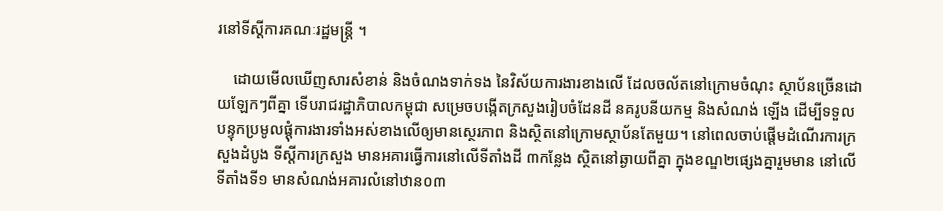រនៅទីស្តីការគណៈរដ្ឋមន្ត្រី ។

    ដោយមើលឃើញសារសំខាន់ និងចំណងទាក់ទង នៃវិស័យការងារខាងលើ ដែលចល័តនៅក្រោមចំណុះ ស្ថាប័នច្រើនដោយឡែកៗពីគ្នា ទើបរាជរដ្ឋាភិបាលកម្ពុជា សម្រេចបង្កើតក្រសួងរៀបចំដែនដី នគរូបនីយកម្ម និងសំណង់ ឡើង ដើម្បីទទួលបន្ទុកប្រមូលផ្តុំការងារទាំងអស់ខាងលើឲ្យមានស្ថេរភាព និងស្ថិតនៅក្រោមស្ថាប័នតែមួយ។ នៅពេលចាប់ផ្តើមដំណើរការក្រសួងដំបូង ទីស្តីការក្រសួង មានអគារធ្វើការនៅលើទីតាំងដី ៣កន្លែង ស្ថិតនៅឆ្ងាយពីគ្នា ក្នុងខណ្ឌ២ផ្សេងគ្នារួមមាន នៅលើទីតាំងទី១ មានសំណង់អគារលំនៅឋាន០៣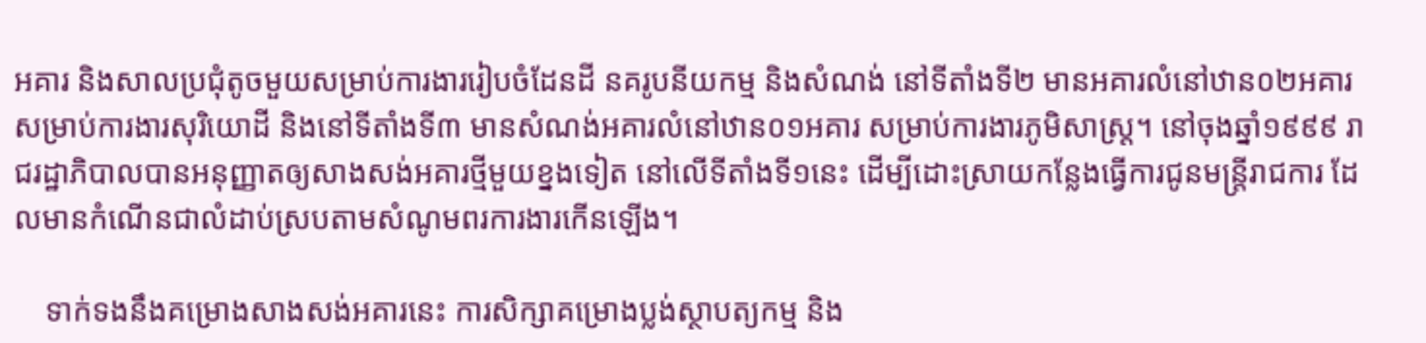អគារ និងសាលប្រជុំតូចមួយសម្រាប់ការងាររៀបចំដែនដី នគរូបនីយកម្ម និងសំណង់ នៅទីតាំងទី២ មានអគារលំនៅឋាន០២អគារ សម្រាប់ការងារសុរិយោដី និងនៅទីតាំងទី៣ មានសំណង់អគារលំនៅឋាន០១អគារ សម្រាប់ការងារភូមិសាស្ត្រ។ នៅចុងឆ្នាំ១៩៩៩ រាជរដ្ឋាភិបាលបានអនុញ្ញាតឲ្យសាងសង់អគារថ្មីមួយខ្នងទៀត នៅលើទីតាំងទី១នេះ ដើម្បីដោះស្រាយកន្លែងធ្វើការជូនមន្ត្រីរាជការ ដែលមានកំណើនជាលំដាប់ស្របតាមសំណូមពរការងារកើនឡើង។

    ទាក់ទងនឹងគម្រោងសាងសង់អគារនេះ ការសិក្សាគម្រោងប្លង់ស្ថាបត្យកម្ម និង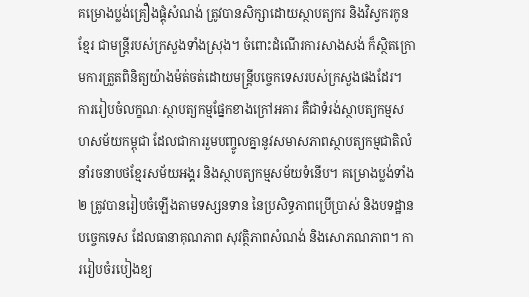គម្រោងប្លង់គ្រឿងផ្គុំសំណង់ ត្រូវបានសិក្សាដោយស្ថាបត្យករ និងវិស្វករកូនខ្មែរ ជាមន្ត្រីរបស់ក្រសួងទាំងស្រុង។ ចំពោះដំណើរការសាងសង់ ក៏ស្ថិតក្រោមការត្រួតពិនិត្យយ៉ាងម៉ត់ចត់ដោយមន្រ្តីបច្ចេកទេសរបស់ក្រសួងផងដែរ។ ការរៀបចំលក្ខណៈស្ថាបត្យកម្មផ្នែកខាងក្រៅអគារ គឺជាទំរង់ស្ថាបត្យកម្មសហសម័យកម្ពុជា ដែលជាការរួមបញ្ចូលគ្នានូវសមាសភាពស្ថាបត្យកម្មជាតិលំនាំរចនាបថខ្មែរសម័យអង្គរ និងស្ថាបត្យកម្មសម័យទំនើប។ គម្រោងប្លង់ទាំង២ ត្រូវបានរៀបចំឡើងតាមទស្សនទាន នៃប្រសិទ្ធភាពប្រើប្រាស់ និងបទដ្ឋានបច្ចេកទេស ដែលធានាគុណភាព សុវត្ថិភាពសំណង់ និងសោភណភាព។ ការរៀបចំរបៀងខ្យ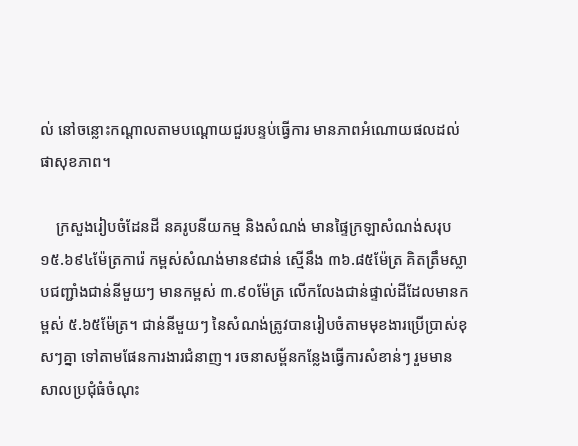ល់ នៅចន្លោះកណ្តាលតាមបណ្តោយជួរបន្ទប់ធ្វើការ មានភាពអំណោយផលដល់ផាសុខភាព។

    ក្រសួងរៀបចំដែនដី នគរូបនីយកម្ម និងសំណង់ មានផ្ទៃក្រឡាសំណង់សរុប ១៥.៦៩៤ម៉ែត្រការ៉េ កម្ពស់សំណង់មាន៩ជាន់ ស្មើនឹង ៣៦.៨៥ម៉ែត្រ គិតត្រឹមស្លាបជញ្ជាំងជាន់នីមួយៗ មានកម្ពស់ ៣.៩០ម៉ែត្រ លើកលែងជាន់ផ្ទាល់ដីដែលមានកម្ពស់ ៥.៦៥ម៉ែត្រ។ ជាន់នីមួយៗ នៃសំណង់ត្រូវបានរៀបចំតាមមុខងារប្រើប្រាស់ខុសៗគ្នា ទៅតាមផែនការងារជំនាញ។ រចនាសម្ព័នកន្លែងធ្វើការសំខាន់ៗ រួមមាន សាលប្រជុំធំចំណុះ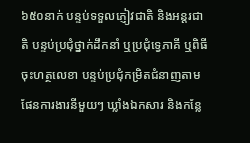៦៥០នាក់ បន្ទប់ទទួលភ្ញៀវជាតិ និងអន្តរជាតិ បន្ទប់ប្រជុំថ្នាក់ដឹកនាំ ឬប្រជុំទ្វេភាគី ឬពិធីចុះហត្ថលេខា បន្ទប់ប្រជុំកម្រិតជំនាញតាមផែនការងារនីមួយៗ ឃ្លាំងឯកសារ និងកន្លែ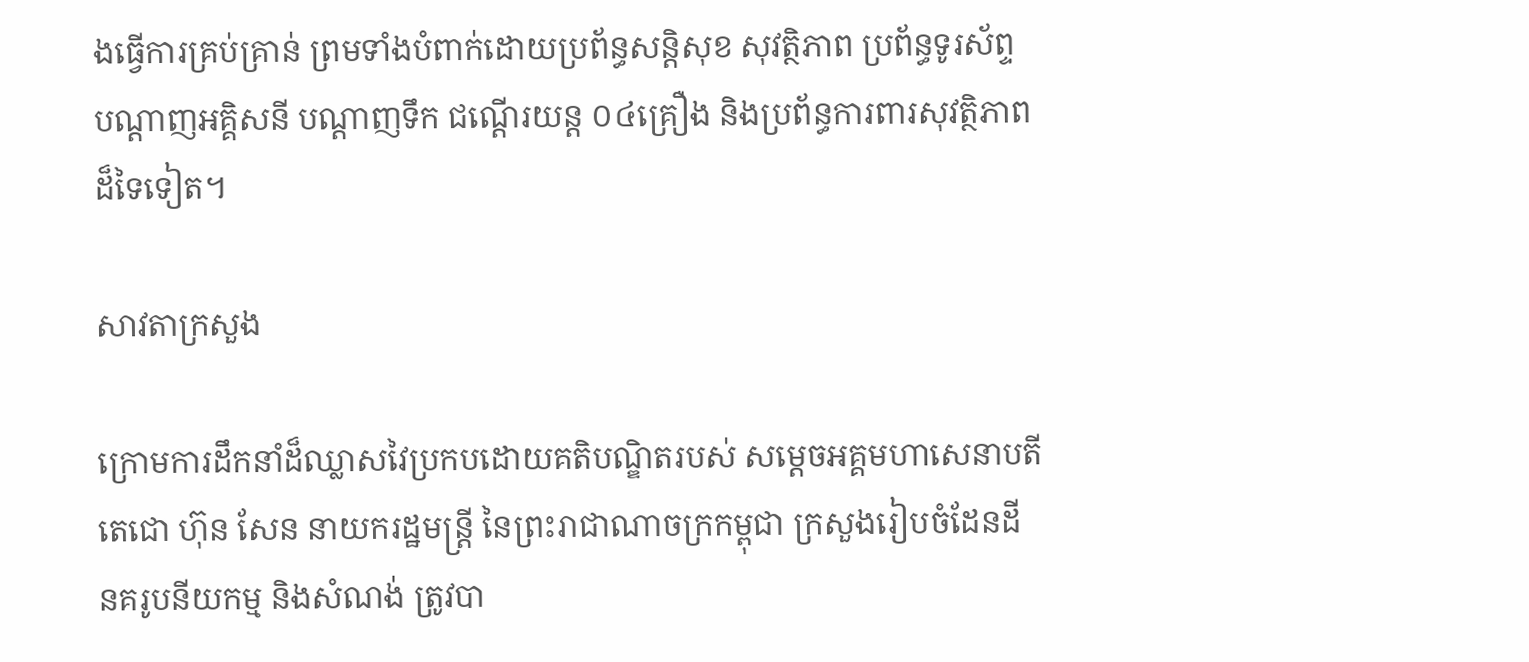ងធ្វើការគ្រប់គ្រាន់ ព្រមទាំងបំពាក់ដោយប្រព័ន្ធសន្តិសុខ សុវត្ថិភាព ប្រព័ន្ធទូរស័ព្ទ បណ្តាញអគ្គិសនី បណ្តាញទឹក ជណ្តើរយន្ត ០៤គ្រឿង និងប្រព័ន្ធការពារសុវត្ថិភាពដ៏ទៃទៀត។

សាវតាក្រសួង

ក្រោមការដឹកនាំដ៏ឈ្លាសវៃប្រកបដោយគតិបណ្ឌិតរបស់ សម្តេចអគ្គមហាសេនាបតីតេជោ ហ៊ុន សែន នាយករដ្ឋមន្ត្រី នៃព្រះរាជាណាចក្រកម្ពុជា ក្រសួងរៀបចំដែនដី នគរូបនីយកម្ម និងសំណង់ ត្រូវបា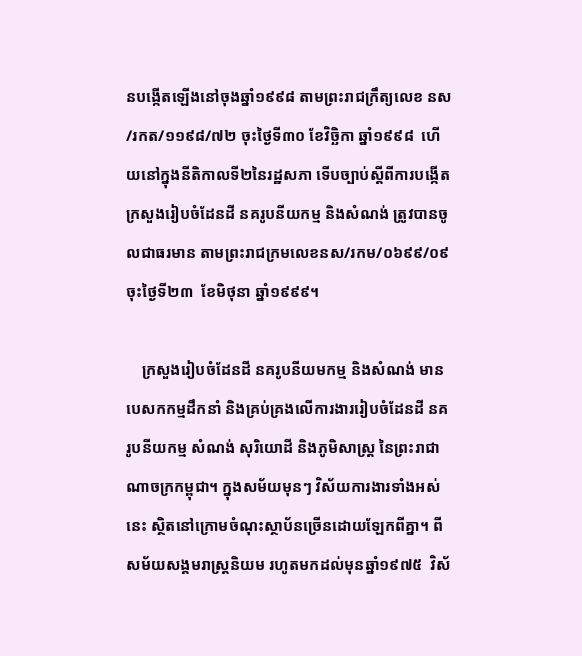នបង្កើតឡើងនៅចុងឆ្នាំ១៩៩៨ តាមព្រះរាជក្រឹត្យលេខ នស/រកត/១១៩៨/៧២ ចុះថ្ងៃទី៣០ ខែវិច្ឆិកា ឆ្នាំ១៩៩៨  ហើយនៅក្នុងនីតិកាលទី២នៃរដ្ឋសភា ទើបច្បាប់ស្តីពីការបង្កើតក្រសួងរៀបចំដែនដី នគរូបនីយកម្ម និងសំណង់ ត្រូវបានចូលជាធរមាន តាមព្រះរាជក្រមលេខនស/រកម/០៦៩៩/០៩ ចុះថ្ងៃទី២៣  ខែមិថុនា ឆ្នាំ១៩៩៩។

    ក្រសួងរៀបចំដែនដី នគរូបនីយមកម្ម និងសំណង់ មានបេសកកម្មដឹកនាំ និងគ្រប់គ្រងលើការងាររៀបចំដែនដី នគរូបនីយកម្ម សំណង់ សុរិយោដី និងភូមិសាស្ត្រ នៃព្រះរាជាណាចក្រកម្ពុជា។ ក្នុងសម័យមុនៗ វិស័យការងារទាំងអស់នេះ ស្ថិតនៅក្រោមចំណុះស្ថាប័នច្រើនដោយឡែកពីគ្នា។ ពីសម័យសង្គមរាស្ត្រនិយម រហូតមកដល់មុនឆ្នាំ១៩៧៥  វិស័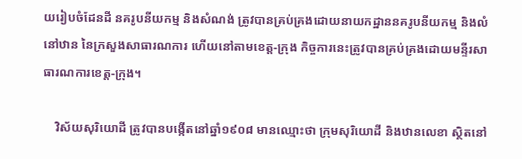យរៀបចំដែនដី នគរូបនីយកម្ម និងសំណង់ ត្រូវបានគ្រប់គ្រងដោយនាយកដ្ឋាននគរូបនីយកម្ម និងលំនៅឋាន នៃក្រសួងសាធារណការ ហើយនៅតាមខេត្ត-ក្រុង កិច្ចការនេះត្រូវបានគ្រប់គ្រងដោយមន្ទីរសាធារណការខេត្ត-ក្រុង។

    វិស័យសុរិយោដី ត្រូវបានបង្កើតនៅឆ្នាំ១៩០៨ មានឈ្មោះថា ក្រុមសុរិយោដី និងឋានលេខា ស្ថិតនៅ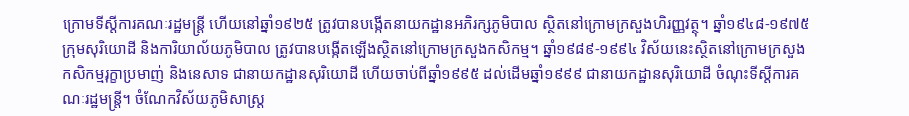ក្រោមទីស្តីការគណៈរដ្ឋមន្ត្រី ហើយនៅឆ្នាំ១៩២៥ ត្រូវបានបង្កើតនាយកដ្ឋានអភិរក្សភូមិបាល ស្ថិតនៅក្រោមក្រសួងហិរញ្ញវត្ថុ។ ឆ្នាំ១៩៤៨-១៩៧៥ ក្រុមសុរិយោដី និងការិយាល័យភូមិបាល ត្រូវបានបង្កើតឡើងស្ថិតនៅក្រោមក្រសួងកសិកម្ម។ ឆ្នាំ១៩៨៩-១៩៩៤ វិស័យនេះស្ថិតនៅក្រោមក្រសួងកសិកម្មរុក្ខាប្រមាញ់ និងនេសាទ ជានាយកដ្ឋានសុរិយោដី ហើយចាប់ពីឆ្នាំ១៩៩៥ ដល់ដើមឆ្នាំ១៩៩៩ ជានាយកដ្ឋានសុរិយោដី ចំណុះទីស្តីការគណៈរដ្ឋមន្ត្រី។ ចំណែកវិស័យភូមិសាស្ត្រ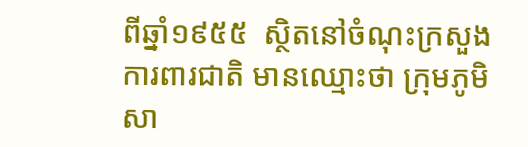ពីឆ្នាំ១៩៥៥  ស្ថិតនៅចំណុះក្រសួងការពារជាតិ មានឈ្មោះថា ក្រុមភូមិសា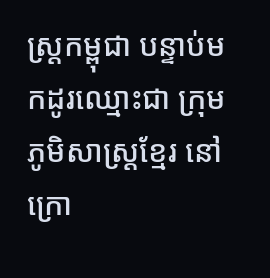ស្ត្រកម្ពុជា បន្ទាប់មកដូរឈ្មោះជា ក្រុមភូមិសាស្ត្រខ្មែរ នៅក្រោ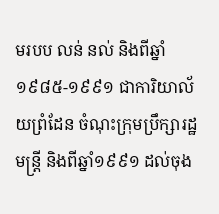មរបប លន់ នល់ និងពីឆ្នាំ១៩៨៥-១៩៩១ ជាការិយាល័យព្រំដែន ចំណុះក្រុមប្រឹក្សារដ្ឋមន្ត្រី និងពីឆ្នាំ១៩៩១ ដល់ចុង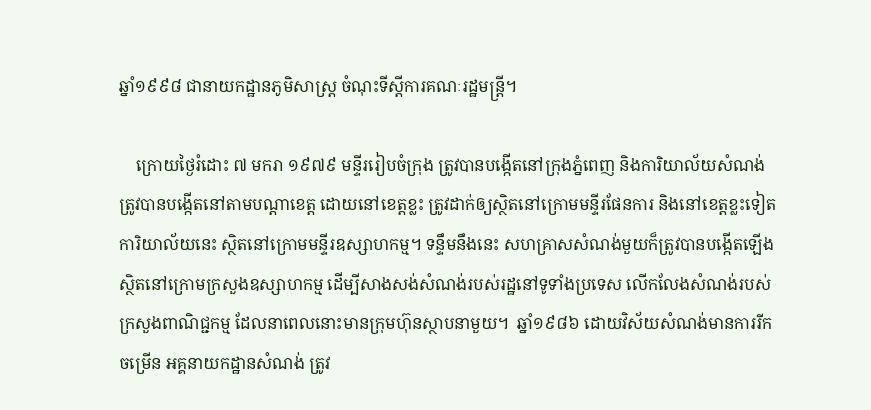ឆ្នាំ១៩៩៨ ជានាយកដ្ឋានភូមិសាស្ត្រ ចំណុះទីស្តីការគណៈរដ្ឋមន្ត្រី។

    ក្រោយថ្ងៃរំដោះ ៧ មករា ១៩៧៩ មន្ទីររៀបចំក្រុង ត្រូវបានបង្កើតនៅក្រុងភ្នំពេញ និងការិយាល័យសំណង់ ត្រូវបានបង្កើតនៅតាមបណ្តាខេត្ត ដោយនៅខេត្តខ្លះ ត្រូវដាក់ឲ្យស្ថិតនៅក្រោមមន្ទីរផែនការ និងនៅខេត្តខ្លះទៀត ការិយាល័យនេះ ស្ថិតនៅក្រោមមន្ទីរឧស្សាហកម្ម។ ទន្ទឹមនឹងនេះ សហគ្រាសសំណង់មួយក៏ត្រូវបានបង្កើតឡើង ស្ថិតនៅក្រោមក្រសួងឧស្សាហកម្ម ដើម្បីសាងសង់សំណង់របស់រដ្ឋនៅទូទាំងប្រទេស លើកលែងសំណង់របស់ក្រសួងពាណិជ្ជកម្ម ដែលនាពេលនោះមានក្រុមហ៊ុនស្ថាបនាមួយ។  ឆ្នាំ១៩៨៦ ដោយវិស័យសំណង់មានការរីកចម្រើន អគ្គនាយកដ្ឋានសំណង់ ត្រូវ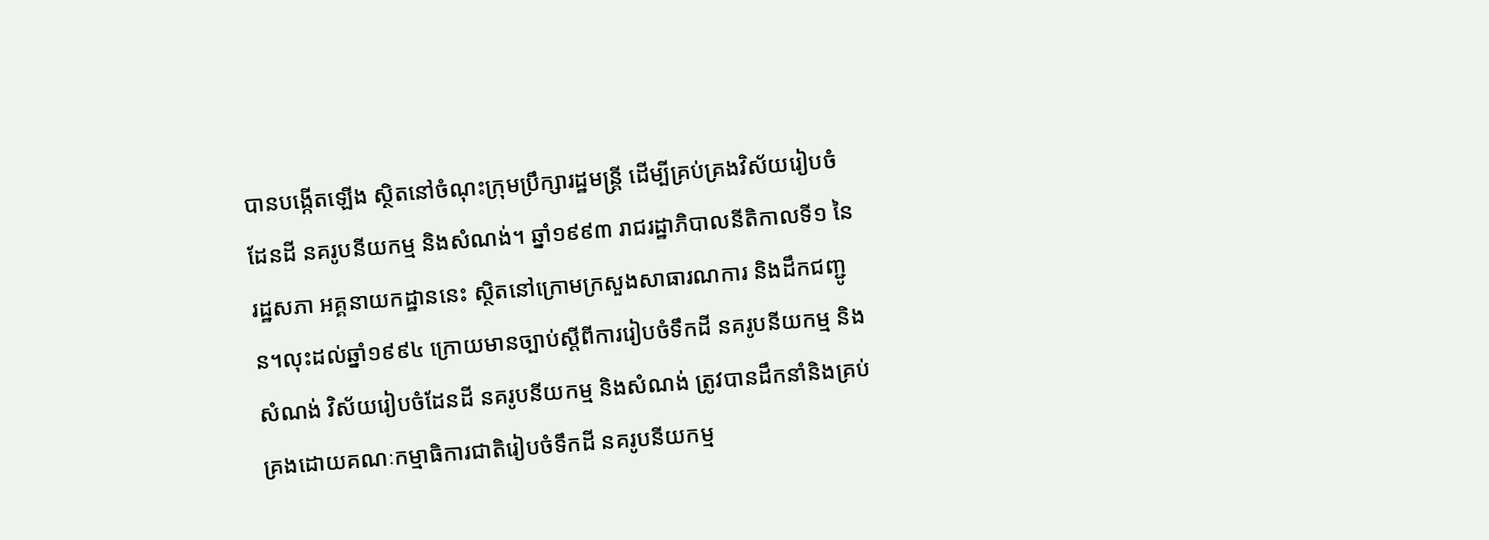បានបង្កើតឡើង ស្ថិតនៅចំណុះក្រុមប្រឹក្សារដ្ឋមន្ត្រី ដើម្បីគ្រប់គ្រងវិស័យរៀបចំដែនដី នគរូបនីយកម្ម និងសំណង់។ ឆ្នាំ១៩៩៣ រាជរដ្ឋាភិបាលនីតិកាលទី១ នៃរដ្ឋសភា អគ្គនាយកដ្ឋាននេះ ស្ថិតនៅក្រោមក្រសួងសាធារណការ និងដឹកជញ្ជូន។លុះដល់ឆ្នាំ១៩៩៤ ក្រោយមានច្បាប់ស្តីពីការរៀបចំទឹកដី នគរូបនីយកម្ម និងសំណង់ វិស័យរៀបចំដែនដី នគរូបនីយកម្ម និងសំណង់ ត្រូវបានដឹកនាំនិងគ្រប់គ្រងដោយគណៈកម្មាធិការជាតិរៀបចំទឹកដី នគរូបនីយកម្ម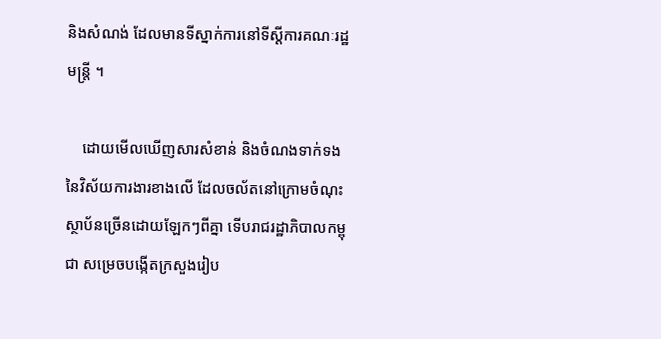និងសំណង់ ដែលមានទីស្នាក់ការនៅទីស្តីការគណៈរដ្ឋមន្ត្រី ។

    ដោយមើលឃើញសារសំខាន់ និងចំណងទាក់ទង នៃវិស័យការងារខាងលើ ដែលចល័តនៅក្រោមចំណុះ ស្ថាប័នច្រើនដោយឡែកៗពីគ្នា ទើបរាជរដ្ឋាភិបាលកម្ពុជា សម្រេចបង្កើតក្រសួងរៀប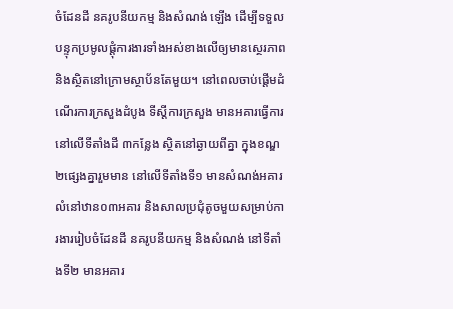ចំដែនដី នគរូបនីយកម្ម និងសំណង់ ឡើង ដើម្បីទទួលបន្ទុកប្រមូលផ្តុំការងារទាំងអស់ខាងលើឲ្យមានស្ថេរភាព និងស្ថិតនៅក្រោមស្ថាប័នតែមួយ។ នៅពេលចាប់ផ្តើមដំណើរការក្រសួងដំបូង ទីស្តីការក្រសួង មានអគារធ្វើការនៅលើទីតាំងដី ៣កន្លែង ស្ថិតនៅឆ្ងាយពីគ្នា ក្នុងខណ្ឌ២ផ្សេងគ្នារួមមាន នៅលើទីតាំងទី១ មានសំណង់អគារលំនៅឋាន០៣អគារ និងសាលប្រជុំតូចមួយសម្រាប់ការងាររៀបចំដែនដី នគរូបនីយកម្ម និងសំណង់ នៅទីតាំងទី២ មានអគារ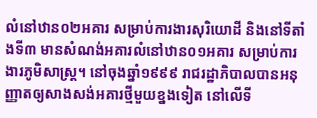លំនៅឋាន០២អគារ សម្រាប់ការងារសុរិយោដី និងនៅទីតាំងទី៣ មានសំណង់អគារលំនៅឋាន០១អគារ សម្រាប់ការងារភូមិសាស្ត្រ។ នៅចុងឆ្នាំ១៩៩៩ រាជរដ្ឋាភិបាលបានអនុញ្ញាតឲ្យសាងសង់អគារថ្មីមួយខ្នងទៀត នៅលើទី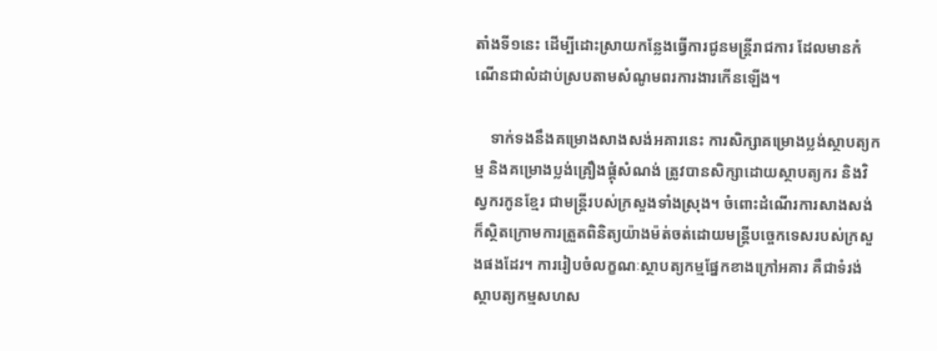តាំងទី១នេះ ដើម្បីដោះស្រាយកន្លែងធ្វើការជូនមន្ត្រីរាជការ ដែលមានកំណើនជាលំដាប់ស្របតាមសំណូមពរការងារកើនឡើង។

    ទាក់ទងនឹងគម្រោងសាងសង់អគារនេះ ការសិក្សាគម្រោងប្លង់ស្ថាបត្យកម្ម និងគម្រោងប្លង់គ្រឿងផ្គុំសំណង់ ត្រូវបានសិក្សាដោយស្ថាបត្យករ និងវិស្វករកូនខ្មែរ ជាមន្ត្រីរបស់ក្រសួងទាំងស្រុង។ ចំពោះដំណើរការសាងសង់ ក៏ស្ថិតក្រោមការត្រួតពិនិត្យយ៉ាងម៉ត់ចត់ដោយមន្រ្តីបច្ចេកទេសរបស់ក្រសួងផងដែរ។ ការរៀបចំលក្ខណៈស្ថាបត្យកម្មផ្នែកខាងក្រៅអគារ គឺជាទំរង់ស្ថាបត្យកម្មសហស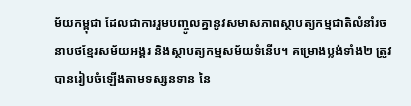ម័យកម្ពុជា ដែលជាការរួមបញ្ចូលគ្នានូវសមាសភាពស្ថាបត្យកម្មជាតិលំនាំរចនាបថខ្មែរសម័យអង្គរ និងស្ថាបត្យកម្មសម័យទំនើប។ គម្រោងប្លង់ទាំង២ ត្រូវបានរៀបចំឡើងតាមទស្សនទាន នៃ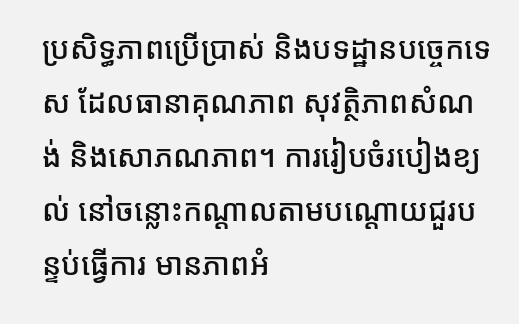ប្រសិទ្ធភាពប្រើប្រាស់ និងបទដ្ឋានបច្ចេកទេស ដែលធានាគុណភាព សុវត្ថិភាពសំណង់ និងសោភណភាព។ ការរៀបចំរបៀងខ្យល់ នៅចន្លោះកណ្តាលតាមបណ្តោយជួរបន្ទប់ធ្វើការ មានភាពអំ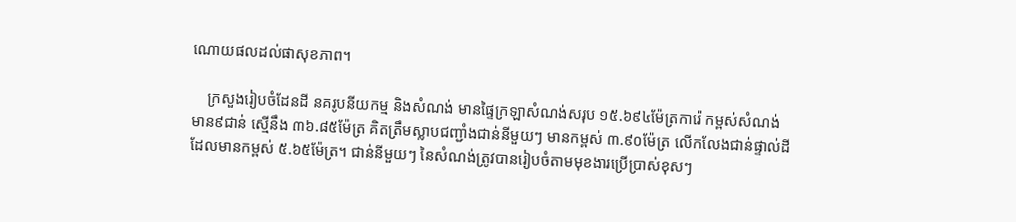ណោយផលដល់ផាសុខភាព។

    ក្រសួងរៀបចំដែនដី នគរូបនីយកម្ម និងសំណង់ មានផ្ទៃក្រឡាសំណង់សរុប ១៥.៦៩៤ម៉ែត្រការ៉េ កម្ពស់សំណង់មាន៩ជាន់ ស្មើនឹង ៣៦.៨៥ម៉ែត្រ គិតត្រឹមស្លាបជញ្ជាំងជាន់នីមួយៗ មានកម្ពស់ ៣.៩០ម៉ែត្រ លើកលែងជាន់ផ្ទាល់ដីដែលមានកម្ពស់ ៥.៦៥ម៉ែត្រ។ ជាន់នីមួយៗ នៃសំណង់ត្រូវបានរៀបចំតាមមុខងារប្រើប្រាស់ខុសៗ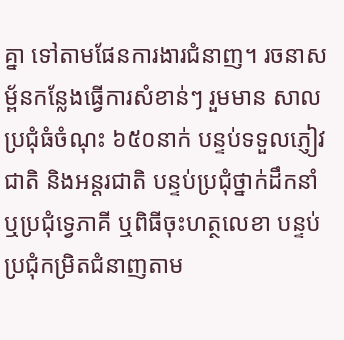គ្នា ទៅតាមផែនការងារជំនាញ។ រចនាសម្ព័នកន្លែងធ្វើការសំខាន់ៗ រួមមាន សាលប្រជុំធំចំណុះ ៦៥០នាក់ បន្ទប់ទទួលភ្ញៀវជាតិ និងអន្តរជាតិ បន្ទប់ប្រជុំថ្នាក់ដឹកនាំ ឬប្រជុំទ្វេភាគី ឬពិធីចុះហត្ថលេខា បន្ទប់ប្រជុំកម្រិតជំនាញតាម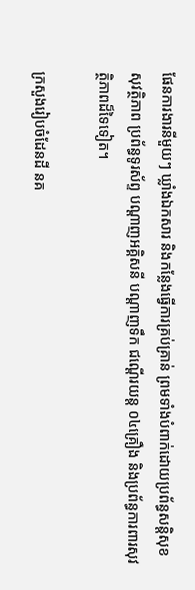ផែនការងារនីមួយៗ ឃ្លាំងឯកសារ និងកន្លែងធ្វើការគ្រប់គ្រាន់ ព្រមទាំងបំពាក់ដោយប្រព័ន្ធសន្តិសុខ សុវត្ថិភាព ប្រព័ន្ធទូរស័ព្ទ បណ្តាញអគ្គិសនី បណ្តាញទឹក ជណ្តើរយន្ត ០៤គ្រឿង និងប្រព័ន្ធការពារសុវត្ថិភាពដ៏ទៃទៀត។

ក្រសួងរៀបចំដែនដី នគ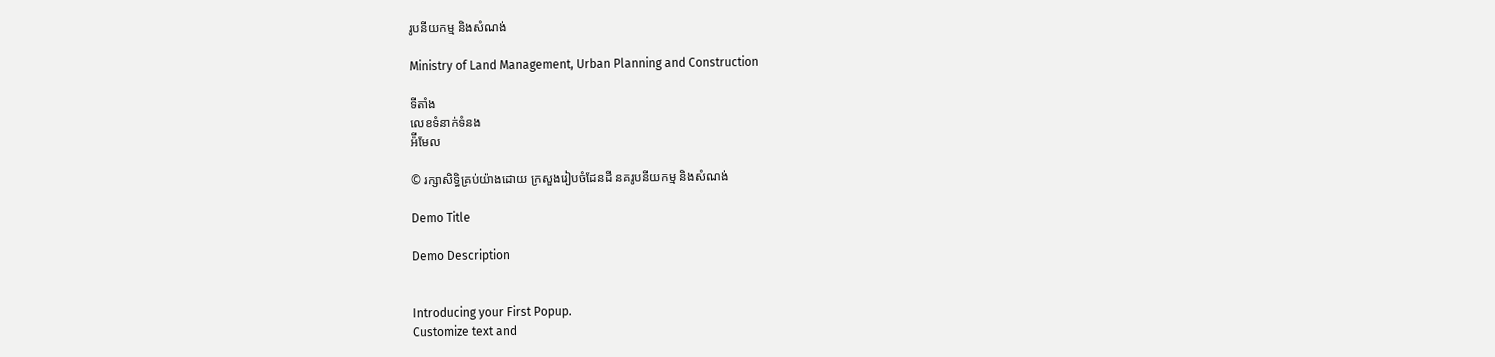រូបនីយកម្ម និងសំណង់

Ministry of Land Management, Urban Planning and Construction

ទីតាំង
លេខទំនាក់ទំនង
អ៉ីមែល

© រក្សាសិទ្ធិគ្រប់យ៉ាងដោយ ក្រសួងរៀបចំដែនដី នគរូបនីយកម្ម និងសំណង់

Demo Title

Demo Description


Introducing your First Popup.
Customize text and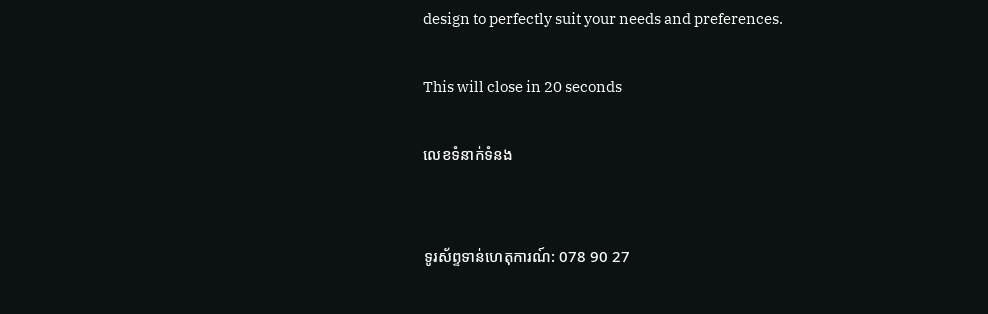design to perfectly suit your needs and preferences.

This will close in 20 seconds

លេខទំនាក់ទំនង


ទូរស័ព្ទទាន់ហេតុការណ៍: 078 90 27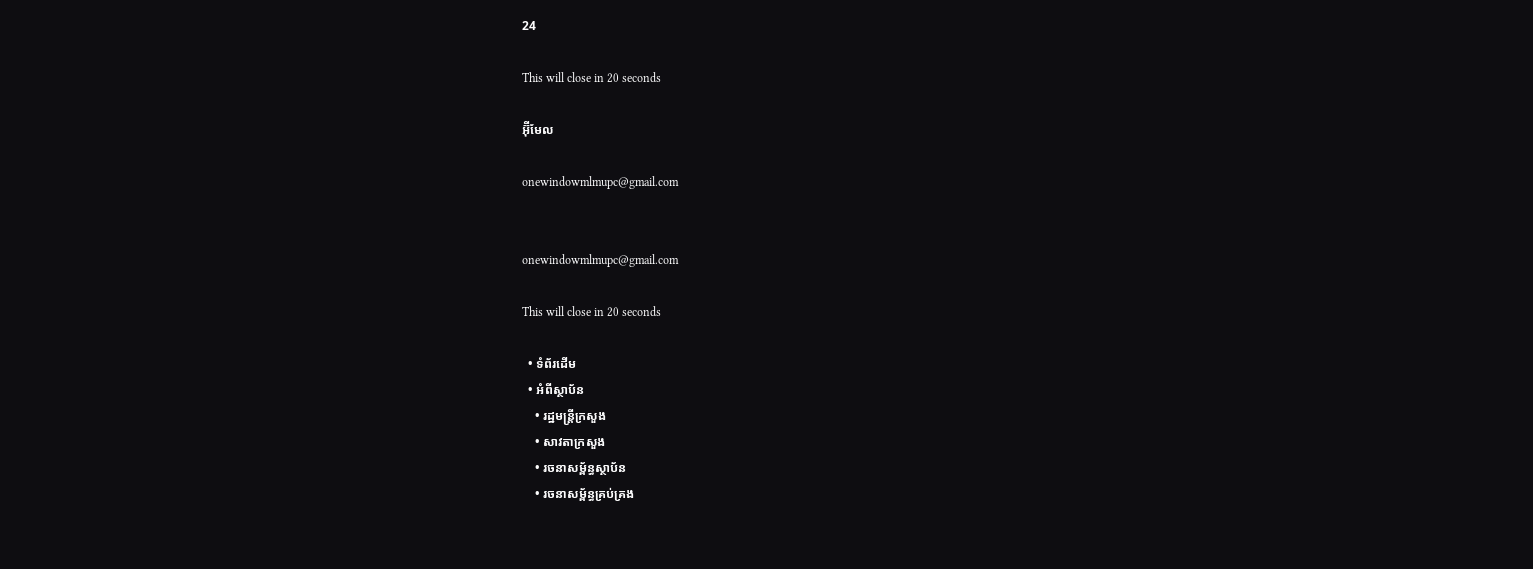24

This will close in 20 seconds

អ៊ុីមែល

onewindowmlmupc@gmail.com


onewindowmlmupc@gmail.com

This will close in 20 seconds

  • ទំព័រដើម
  • អំពីស្ថាប័ន
    • រដ្ឋមន្រ្តីក្រសួង
    • សាវតាក្រសួង
    • រចនាសម្ព័ន្ធស្ថាប័ន
    • រចនាសម្ព័ន្ធគ្រប់គ្រង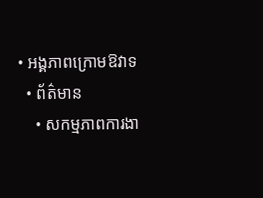• អង្គភាពក្រោមឱវាទ
  • ព័ត៌មាន
    • សកម្មភាពការងា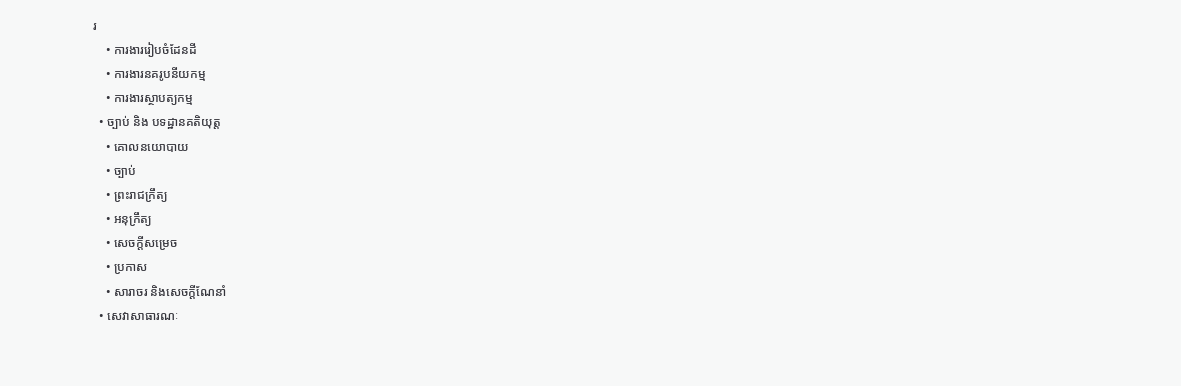រ
    • ការងាររៀបចំដែនដី
    • ការងារនគរូបនីយកម្ម
    • ការងារស្ថាបត្យកម្ម
  • ច្បាប់ និង បទដ្ឋានគតិយុត្ត
    • គោលនយោបាយ
    • ច្បាប់
    • ព្រះរាជក្រឹត្យ
    • អនុក្រឹត្យ
    • សេចក្តីសម្រេច
    • ប្រកាស
    • សារាចរ និងសេចក្ដីណែនាំ
  • សេវាសាធារណៈ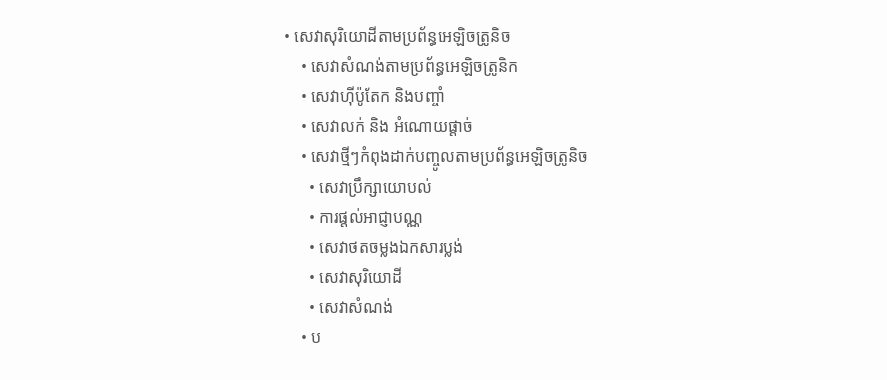• សេវាសុរិយោដីតាមប្រព័ន្ធអេឡិចត្រូនិច
    • សេវាសំណង់តាមប្រព័ន្ធអេឡិចត្រូនិក
    • សេវាហ៊ីប៉ូតែក និងបញ្ចាំ
    • សេវាលក់ និង អំណោយផ្តាច់
    • សេវាថ្មីៗកំពុងដាក់បញ្ចូលតាមប្រព័ន្ធអេឡិចត្រូនិច
      • សេវាប្រឹក្សាយោបល់
      • ការផ្តល់អាជ្ញាបណ្ណ
      • សេវាថតចម្លងឯកសារប្លង់
      • សេវាសុរិយោដី
      • សេវាសំណង់
    • ប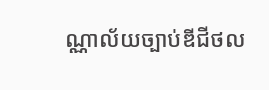ណ្ណាល័យច្បាប់ឌីជីថល